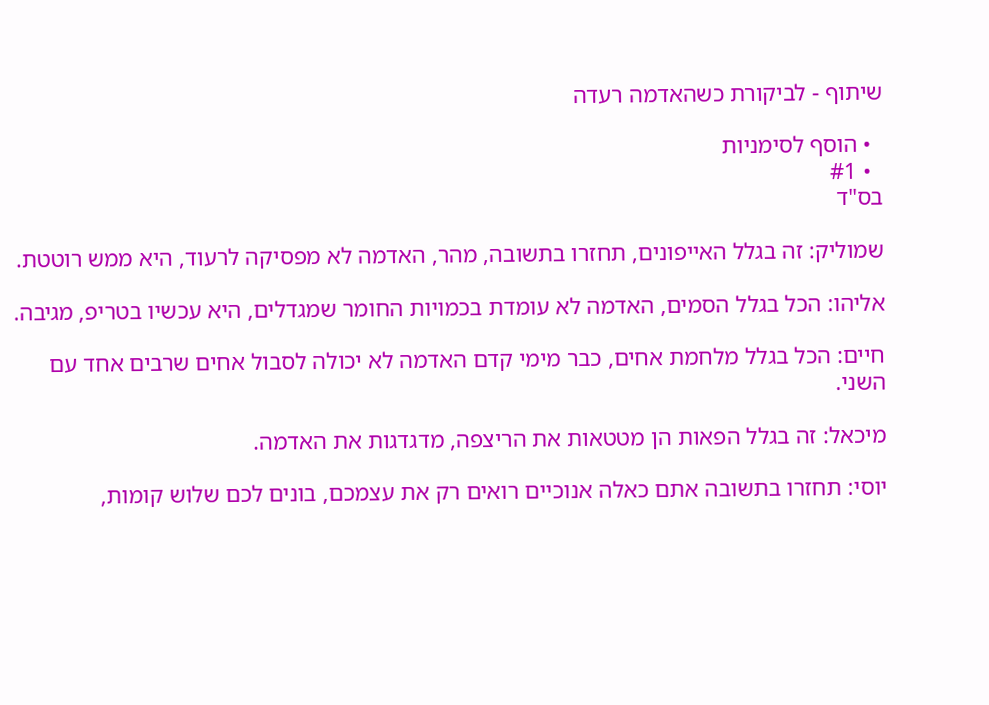שיתוף - לביקורת כשהאדמה רעדה

  • הוסף לסימניות
  • #1
בס"ד

שמוליק: זה בגלל האייפונים, תחזרו בתשובה, מהר, האדמה לא מפסיקה לרעוד, היא ממש רוטטת.

אליהו: הכל בגלל הסמים, האדמה לא עומדת בכמויות החומר שמגדלים, היא עכשיו בטריפ, מגיבה.

חיים: הכל בגלל מלחמת אחים, כבר מימי קדם האדמה לא יכולה לסבול אחים שרבים אחד עם השני.

מיכאל: זה בגלל הפאות הן מטטאות את הריצפה, מדגדגות את האדמה.

יוסי: תחזרו בתשובה אתם כאלה אנוכיים רואים רק את עצמכם, בונים לכם שלוש קומות,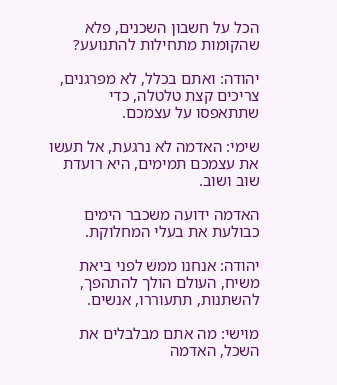הכל על חשבון השכנים, פלא שהקומות מתחילות להתנועע?

יהודה: ואתם בכלל, לא מפרגנים, צריכים קצת טלטלה, כדי שתתאפסו על עצמכם.

שימי: האדמה לא נרגעת, אל תעשו את עצמכם תמימים, היא רועדת שוב ושוב.

האדמה ידועה משכבר הימים כבולעת את בעלי המחלוקת.

יהודה: אנחנו ממש לפני ביאת משיח, העולם הולך להתהפך, להשתנות, תתעוררו, אנשים.

מוישי: מה אתם מבלבלים את השכל, האדמה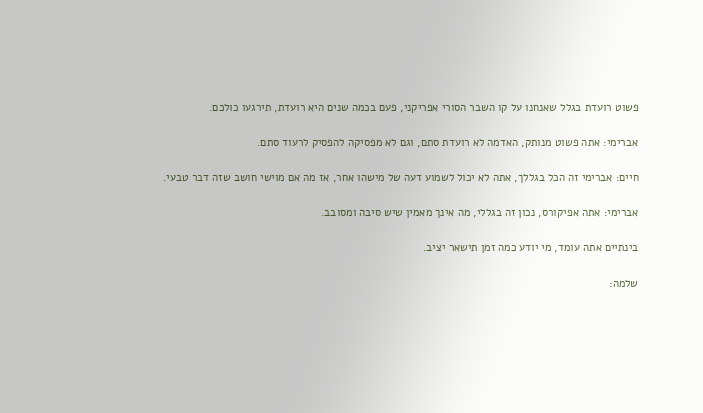פשוט רועדת בגלל שאנחנו על קו השבר הסורי אפריקני, פעם בכמה שנים היא רועדת, תירגעו כולכם.

אברימי: אתה פשוט מנותק, האדמה לא רועדת סתם, וגם לא מפסיקה להפסיק לרעוד סתם.

חיים: אברימי זה הכל בגללך, אתה לא יכול לשמוע דעה של מישהו אחר, אז מה אם מוישי חושב שזה דבר טבעי.

אברימי: אתה אפיקורס, נכון זה בגללי, מה אינך מאמין שיש סיבה ומסובב.

בינתיים אתה עומד, מי יודע כמה זמן תישאר יציב.

שלמה: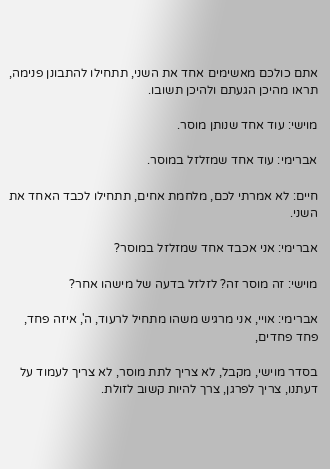אתם כולכם מאשימים אחד את השני, תתחילו להתבונן פנימה, תראו מהיכן הגעתם ולהיכן תשובו.

מוישי: עוד אחד שנותן מוסר.

אברימי: עוד אחד שמזלזל במוסר.

חיים: לא אמרתי לכם, מלחמת אחים, תתחילו לכבד האחד את השני.

אברימי: אני אכבד אחד שמזלזל במוסר?

מוישי: זה מוסר זה? לזלזל בדעה של מישהו אחר?

אברימי: אויי, אני מרגיש משהו מתחיל לרעוד, ה', איזה פחד, פחד פחדים,

בסדר מוישי, מקבל, לא צריך לתת מוסר, לא צריך לעמוד על דעתנו, צריך לפרגן, צרך להיות קשוב לזולת.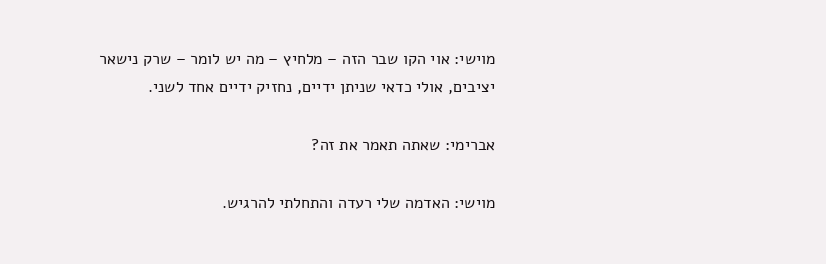מוישי: אוי הקו שבר הזה – מלחיץ – מה יש לומר – שרק נישאר יציבים, אולי כדאי שניתן ידיים, נחזיק ידיים אחד לשני.

אברימי: שאתה תאמר את זה?

מוישי: האדמה שלי רעדה והתחלתי להרגיש.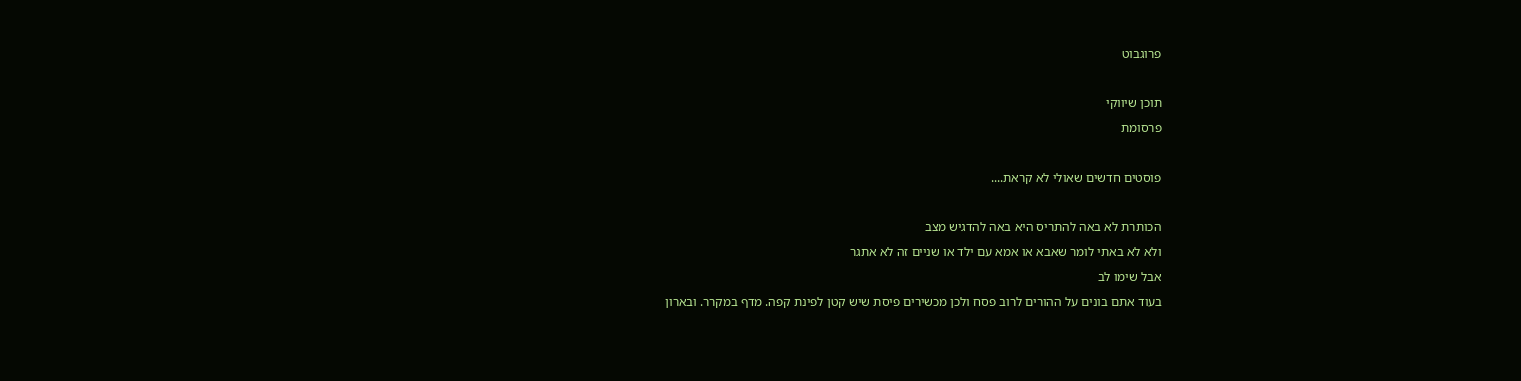פרוגבוט

תוכן שיווקי
פרסומת

פוסטים חדשים שאולי לא קראת....

הכותרת לא באה להתריס היא באה להדגיש מצב
ולא לא באתי לומר שאבא או אמא עם ילד או שניים זה לא אתגר
אבל שימו לב
בעוד אתם בונים על ההורים לרוב פסח ולכן מכשירים פיסת שיש קטן לפינת קפה. מדף במקרר. ובארון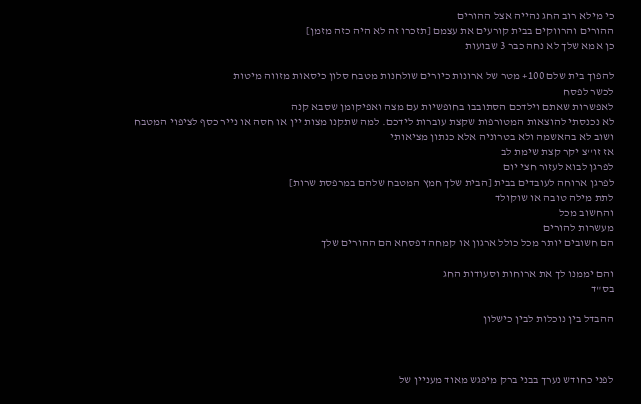כי מילא רוב החג נהייה אצל ההורים
ההורים והרווקים בבית קורעים את עצמם [תזכרו זה לא היה כזה מזמן]
כן אמא שלך לא נחה כבר 3 שבועות

להפוך בית שלם 100+ מטר של ארונות כיורים שולחנות מטבח סלון כיסאות מזווה מיטות
לכשר לפסח
לאפשרות שאתם וילדכם הסתובבו בחופשיות עם מצה ואפיקומן שסבא קנה
לא נכנסתי להוצאות המטורפות שקצת עוברות לידכם. למה שתקנו מצות יין או חסה או נייר כסף לציפוי המטבח
ושוב לא בהאשמה ולא בטרוניה אלא כנתון מציאותי
אז זו''צ יקר קצת שימת לב
לפרגן לבוא לעזור חצי יום
לפרגן ארוחה לעובדים בבית [הבית שלך חמץ המטבח שלהם במרפסת שרות]
לתת מילה טובה או שוקולד
והחשוב מכל
מעשרות להורים
הם חשובים יותר מכל כולל ארגון או קמחה דפסחא הם ההורים שלך

והם יממנו לך את ארוחות וסעודות החג
בס"ד

ההבדל בין נוכלות לבין כישלון



לפני כחודש נערך בבני ברק מיפגש מאוד מעניין של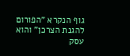גוף הנקרא "הפורום להגנת הצרכן" והוא עסק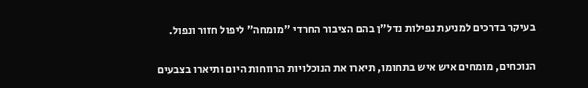בעיקר בדרכים למניעת נפילות נדל"ן בהם הציבור החרדי "מומחה" ליפול חזור ונפול.

הנוכחים, מומחים איש איש בתחומו, תיארו את הנוכלויות הרווחות היום ותיארו בצבעים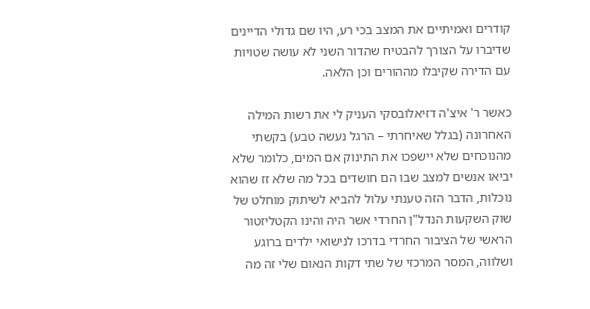קודרים ואמיתיים את המצב בכי רע, היו שם גדולי הדיינים שדיברו על הצורך להבטיח שהדור השני לא עושה שטויות עם הדירה שקיבלו מההורים וכן הלאה.

כאשר ר' איצ'ה דזיאלובסקי העניק לי את רשות המילה האחרונה (בגלל שאיחרתי – הרגל נעשה טבע) בקשתי מהנוכחים שלא יישפכו את התינוק אם המים, כלומר שלא יביאו אנשים למצב שבו הם חושדים בכל מה שלא זז שהוא נוכלות, הדבר הזה טענתי עלול להביא לשיתוק מוחלט של שוק השקעות הנדל"ן החרדי אשר היה והינו הקטליזטור הראשי של הציבור החרדי בדרכו לנישואי ילדים ברוגע ושלווה, המסר המרכזי של שתי דקות הנאום שלי זה מה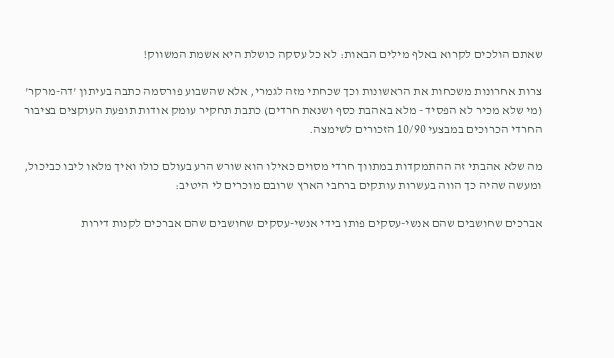שאתם הולכים לקרוא באלף מילים הבאות: לא כל עסקה כושלת היא אשמת המשווק!

צרות אחרונות משכחות את הראשונות וכך שכחתי מזה לגמרי, אלא שהשבוע פורסמה כתבה בעיתון 'דה-מרקר' (מי שלא מכיר לא הפסיד - מלא באהבת כסף ושנאת חרדים) כתבת תחקיר עומק אודות תופעת העוקצים בציבור החרדי הכרוכים במבצעי 10/90 הזכורים לשימצה.

מה שלא אהבתי זה ההתמקדות במתווך חרדי מסוים כאילו הוא שורש הרע בעולם כולו ואיך מלאו ליבו כביכול, ומעשה שהיה כך הווה בעשרות עותקים ברחבי הארץ שרובם מוכרים לי היטיב:

אברכים שחושבים שהם אנשי-עסקים פותו בידי אנשי-עסקים שחושבים שהם אברכים לקנות דירות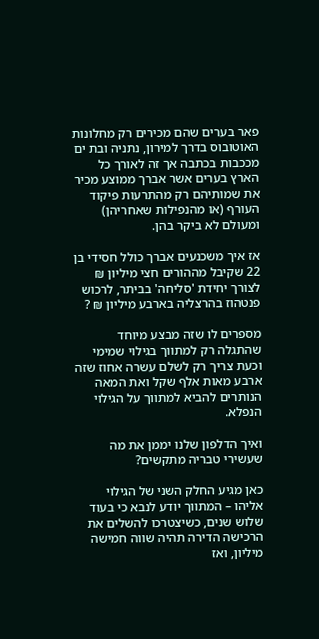פאר בערים שהם מכירים רק מחלונות האוטובוס בדרך למירון, נתניה ובת ים מככבות בכתבה אך זה לאורך כל הארץ בערים אשר אברך ממוצע מכיר את שמותיהם רק מהתרעות פיקוד העורף (או מהנפילות שאחריהן) ומעולם לא ביקר בהן.

אז איך משכנעים אברך כולל חסידי בן 22 שקיבל מההורים חצי מיליון ₪ לצורך יחידת 'סליחה' בביתר, לרכוש פנטהוז בהרצליה בארבע מיליון ₪ ?

מספרים לו שזה מבצע מיוחד שהתגלה רק למתווך בגילוי שמימי וכעת צריך רק לשלם עשרה אחוז שזה ארבע מאות אלף שקל ואת המאה הנותרים להביא למתווך על הגילוי הנפלא.

ואיך הדלפון שלנו יממן את מה שעשירי טבריה מתקשים?

כאן מגיע החלק השני של הגילוי אליהו – המתווך יודע לנבא כי בעוד שלוש שנים, כשיצטרכו להשלים את הרכישה הדירה תהיה שווה חמישה מיליון, ואז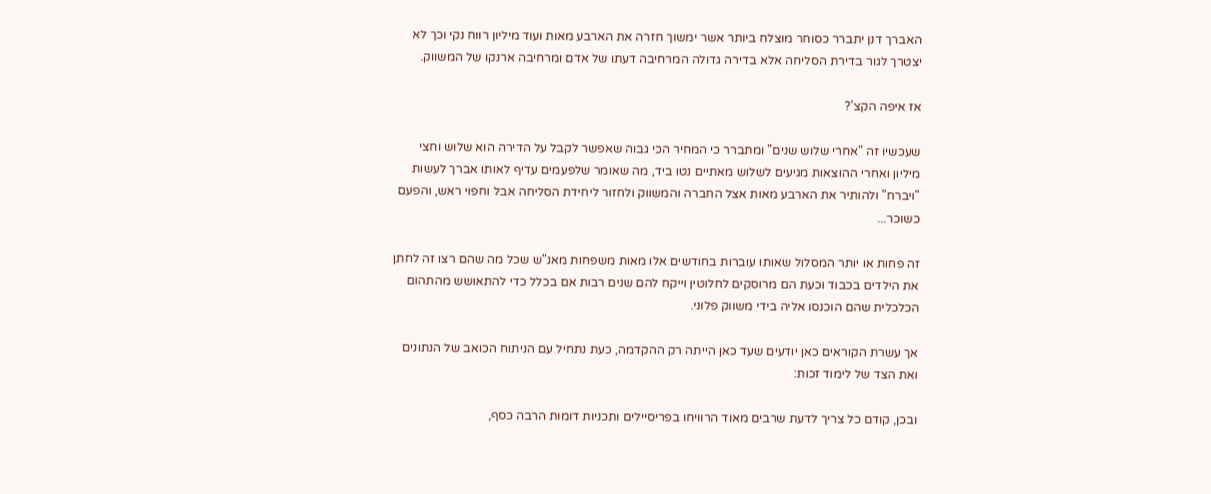האברך דנן יתברר כסוחר מוצלח ביותר אשר ימשוך חזרה את הארבע מאות ועוד מיליון רווח נקי וכך לא יצטרך לגור בדירת הסליחה אלא בדירה גדולה המרחיבה דעתו של אדם ומרחיבה ארנקו של המשווק.

אז איפה הקצ'?

שעכשיו זה "אחרי שלוש שנים" ומתברר כי המחיר הכי גבוה שאפשר לקבל על הדירה הוא שלוש וחצי מיליון ואחרי ההוצאות מגיעים לשלוש מאתיים נטו ביד, מה שאומר שלפעמים עדיף לאותו אברך לעשות "ויברח" ולהותיר את הארבע מאות אצל החברה והמשווק ולחזור ליחידת הסליחה אבל וחפוי ראש, והפעם כשוכר...

זה פחות או יותר המסלול שאותו עוברות בחודשים אלו מאות משפחות מאנ"ש שכל מה שהם רצו זה לחתן את הילדים בכבוד וכעת הם מרוסקים לחלוטין וייקח להם שנים רבות אם בכלל כדי להתאושש מהתהום הכלכלית שהם הוכנסו אליה בידי משווק פלוני.

אך עשרת הקוראים כאן יודעים שעד כאן הייתה רק ההקדמה, כעת נתחיל עם הניתוח הכואב של הנתונים ואת הצד של לימוד זכות:

ובכן, קודם כל צריך לדעת שרבים מאוד הרוויחו בפריסיילים ותכניות דומות הרבה כסף,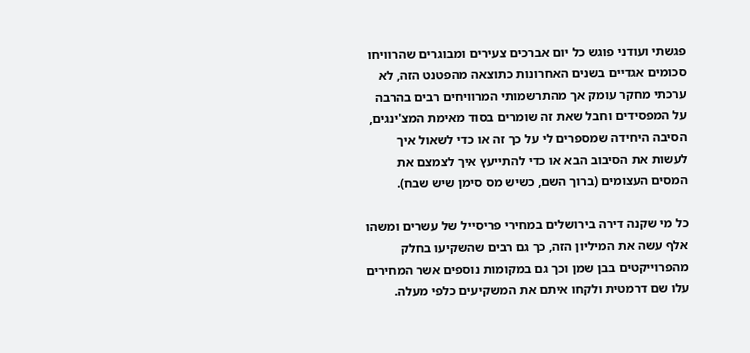פגשתי ועודני פוגש כל יום אברכים צעירים ומבוגרים שהרוויחו סכומים אגדיים בשנים האחרונות כתוצאה מהפטנט הזה, לא ערכתי מחקר עומק אך מהתרשמותי המרוויחים רבים בהרבה על המפסידים וחבל שאת זה שומרים בסוד מאימת המצ'ינגים, הסיבה היחידה שמספרים לי על כך זה או כדי לשאול איך לעשות את הסיבוב הבא או כדי להתייעץ איך לצמצם את המסים העצומים (ברוך השם, כשיש מס סימן שיש שבח).

כל מי שקנה דירה בירושלים במחירי פריסייל של עשרים ומשהו אלף עשה את המיליון הזה, כך גם רבים שהשקיעו בחלק מהפרוייקטים בבן שמן וכך גם במקומות נוספים אשר המחירים עלו שם דרמטית ולקחו איתם את המשקיעים כלפי מעלה.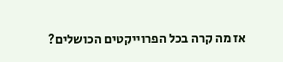אז מה קרה בכל הפרוייקטים הכושלים?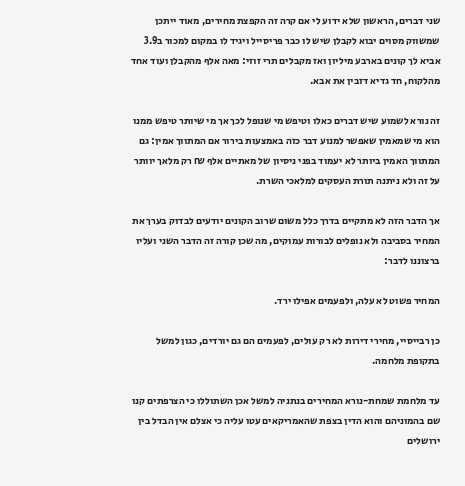שני דברים, הראשון שלא ידוע לי אם קרה זה הקפצת מחירים, מאוד ייתכן שמשווק מסוים יבוא לקבלן שיש לו כבר פריסייל ויגיד לו במקום למכור ב3.9 אביא לך קונים בארבע מיליון ואז מקבלים תרי זוזי: מאה אלף מהקבלן ועוד אחד מהלקוח, חד גדיא דזבין את אבא.

זה נורא לשמוע שיש דברים כאלו וטיפש מי שנופל לכך אך מי שיותר טיפש ממנו הוא מי שמאמין שאפשר למנוע דבר כזה באמצעות בירור אם המתווך אמין: גם המתווך האמין ביותר לא יעמוד בפני ניסיון של מאתיים אלף ₪ רק מלאך יוותר על זה ולא ניתנה תורת העסקים למלאכי השרת.

אך הדבר הזה לא מתקיים בדרך כלל משום שרוב הקונים יודעים לבדוק בערך את המחיר בסביבה ולא נופלים לבורות עמוקים, מה שכן קורה זה הדבר השני ועליו ברצוננו לדבר:

המחיר פשוט לא עלה, ולפעמים אפילו ירד.

כן רבייסיי, מחירי דירות לא רק עולים, לפעמים הם גם יורדים, כגון למשל בתקופת מלחמה.

עד מלחמת שמחת-נורא המחירים בנתניה למשל אכן השתוללו כי הצרפתים קנו שם בהמוניהם והוא הדין בצפת שהאמריקאים עטו עליה כי אצלם אין הבדל בין ירושלים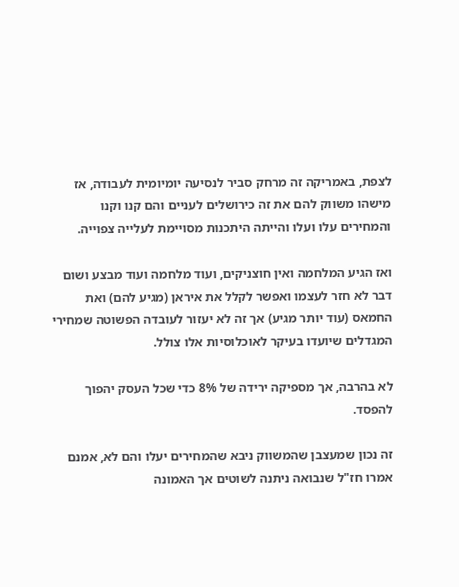לצפת, באמריקה זה מרחק סביר לנסיעה יומיומית לעבודה, אז מישהו משווק להם את זה כירושלים לעניים והם קנו וקנו והמחירים עלו ועלו והייתה היתכנות מסויימת לעלייה צפוייה.

ואז הגיע המלחמה ואין חוצניקים, ועוד מלחמה ועוד מבצע ושום דבר לא חזר לעצמו ואפשר לקלל את איראן (מגיע להם) ואת החמאס (עוד יותר מגיע) אך זה לא יעזור לעובדה הפשוטה שמחירי המגדלים שיועדו בעיקר לאוכלוסיות אלו צולל.

לא בהרבה, אך מספיקה ירידה של 8% כדי שכל העסק יהפוך להפסד.

זה נכון שמעצבן שהמשווק ניבא שהמחירים יעלו והם לא, אמנם אמרו חז"ל שנבואה ניתנה לשוטים אך האמונה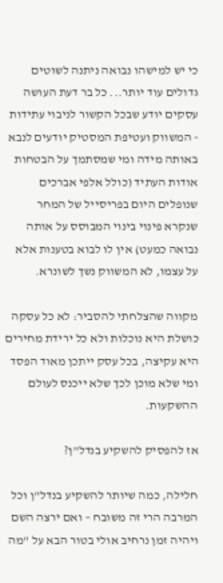כי יש למישהו נבואה ניתנה לשוטים גדולים עוד יותר... כל בר דעת העושה עסקים יודע שבכל הקשור לניבוי עתידות - המשווק ועטיפת המסטיק יודעים לנבא באותה מידה ומי שמסתמך על הבטחות אודות העתיד (כולל אלפי אברכים שנופלים היום בפריסייל של המחר שנקרא פינוי בינוי המבוסס על אותה נבואה כמעט) אין לו לבוא בטענות אלא על עצמו, לא המשווק נשך לשונרא.

מקווה שהצלחתי להסביר: לא כל עסקה כושלת היא נוכלות ולא כל ירידת מחירים היא עקיצה, בכל עסק ייתכן מאוד הפסד ומי שלא מוכן לכך שלא ייכנס לעולם ההשקעות.

אז להפסיק להשקיע בנדל"ן?

חלילה, כמה שיותר להשקיע בנדל"ן וכל המרבה הרי זה משובח – ואם ירצה השם ויהיה זמן נרחיב אולי בטור הבא על "מה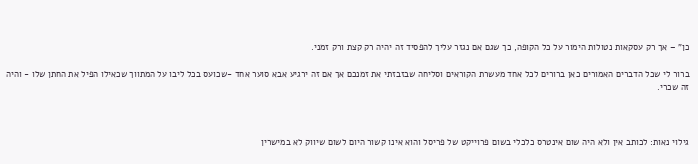כן" – אך רק עסקאות נטולות הימור על כל הקופה, כך שגם אם נגזר עליך להפסיד זה יהיה רק קצת ורק זמני.

ברור לי שכל הדברים האמורים כאן ברורים לכל אחד מעשרת הקוראים וסליחה שבזבזתי את זמנכם אך אם זה ירגיע אבא סוער אחד -שכועס בכל ליבו על המתווך שכאילו הפיל את החתן שלו - והיה זה שכרי.



גילוי נאות: לכותב אין ולא היה שום אינטרס כלכלי בשום פרוייקט של פריסל והוא אינו קשור היום לשום שיווק לא במישרין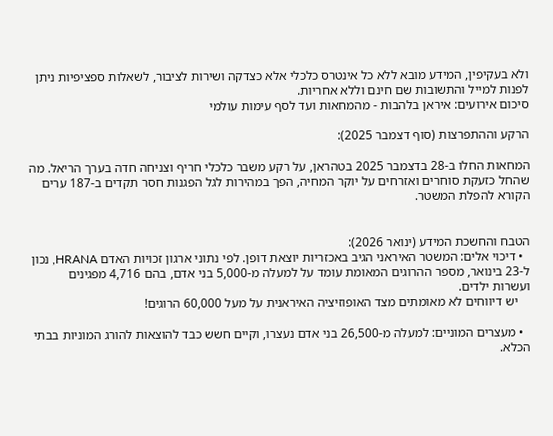ולא בעקיפין, המידע מובא ללא כל אינטרס כלכלי אלא כצדקה ושירות לציבור, לשאלות ספציפיות ניתן לפנות למייל והתשובות שם חינם וללא אחריות.
סיכום אירועים: איראן בלהבות - מהמחאות ועד לסף עימות עולמי

הרקע וההתפרצות (סוף דצמבר 2025):

המחאות החלו ב-28 בדצמבר 2025 בטהראן, על רקע משבר כלכלי חריף וצניחה חדה בערך הריאל. מה שהחל כזעקת סוחרים ואזרחים על יוקר המחיה, הפך במהירות לגל הפגנות חסר תקדים ב-187 ערים הקורא להפלת המשטר.


הטבח והחשכת המידע (ינואר 2026):
  • דיכוי אלים: המשטר האיראני הגיב באכזריות יוצאת דופן. לפי נתוני ארגון זכויות האדם HRANA, נכון ל-23 בינואר, מספר ההרוגים המאומת עומד על למעלה מ-5,000 בני אדם, בהם 4,716 מפגינים ועשרות ילדים.
    יש דיווחים לא מאומתים מצד האופוזיציה האיראנית על מעל 60,000 הרוגים!

  • מעצרים המוניים: למעלה מ-26,500 בני אדם נעצרו, וקיים חשש כבד להוצאות להורג המוניות בבתי הכלא.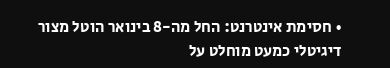• חסימת אינטרנט: החל מה-8 בינואר הוטל מצור דיגיטלי כמעט מוחלט על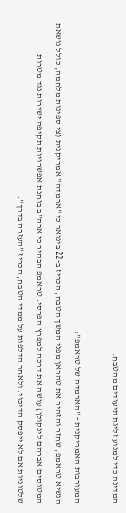המדינה כדי למנוע זליגת תיעודים מהטבח.

המעורבות האמריקנית - "הארמדה של טראמפ":
הנשיא טראמפ, שחזר והזהיר את טהראן מפני המשך הטבח, הכריז ב-22 בינואר כי "ארמדה" אמריקנית (צי ספינות מלחמה, כולל נושאת המטוסים אברהם לינקולן) עושה את דרכה למפרץ הפרסי. טראמפ הבהיר כי ארה"ב בוחנת אפשרויות תקיפה ישירות נגד מטרות שלטוניות אם לא ייפסק הדיכוי. ולאחר הדלפות על ממדי הטבח, הכריז "העזרה בדרך".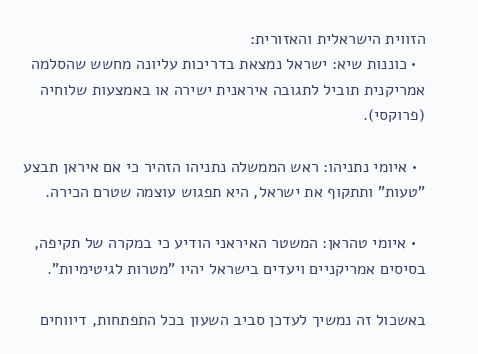הזווית הישראלית והאזורית:
  • כוננות שיא: ישראל נמצאת בדריכות עליונה מחשש שהסלמה אמריקנית תוביל לתגובה איראנית ישירה או באמצעות שלוחיה (פרוקסי).

  • איומי נתניהו: ראש הממשלה נתניהו הזהיר כי אם איראן תבצע "טעות" ותתקוף את ישראל, היא תפגוש עוצמה שטרם הכירה.

  • איומי טהראן: המשטר האיראני הודיע כי במקרה של תקיפה, בסיסים אמריקניים ויעדים בישראל יהיו "מטרות לגיטימיות".

באשכול זה נמשיך לעדכן סביב השעון בכל התפתחות, דיווחים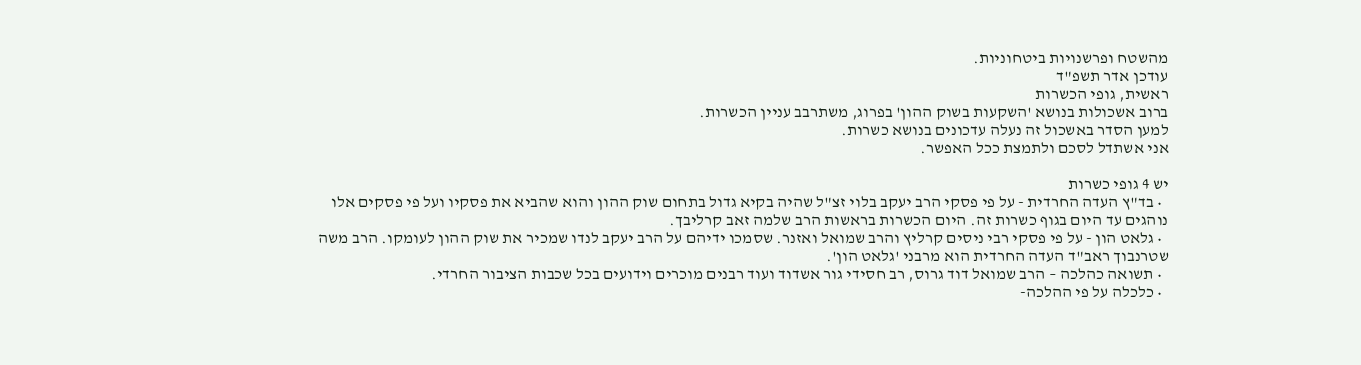מהשטח ופרשנויות ביטחוניות.
עודכן אדר תשפ"ד
ראשית, גופי הכשרות
ברוב אשכולות בנושא 'השקעות בשוק ההון' בפרוג, משתרבב עניין הכשרות.
למען הסדר באשכול זה נעלה עדכונים בנושא כשרות.
אני אשתדל לסכם ולתמצת ככל האפשר.

יש 4 גופי כשרות
  • בד"ץ העדה החרדית - על פי פסקי הרב יעקב בלוי זצ"ל שהיה בקיא גדול בתחום שוק ההון והוא שהביא את פסקיו ועל פי פסקים אלו נוהגים עד היום בגוף כשרות זה. היום הכשרות בראשות הרב שלמה זאב קרליבך.
  • גלאט הון - על פי פסקי רבי ניסים קרליץ והרב שמואל ואזנר. שסמכו ידיהם על הרב יעקב לנדו שמכיר את שוק ההון לעומקו. הרב משה שטרנבוך ראב"ד העדה החרדית הוא מרבני 'גלאט הון'.
  • תשואה כהלכה – הרב שמואל דוד גרוס, רב חסידי גור אשדוד ועוד רבנים מוכרים וידועים בכל שכבות הציבור החרדי.
  • כלכלה על פי ההלכה-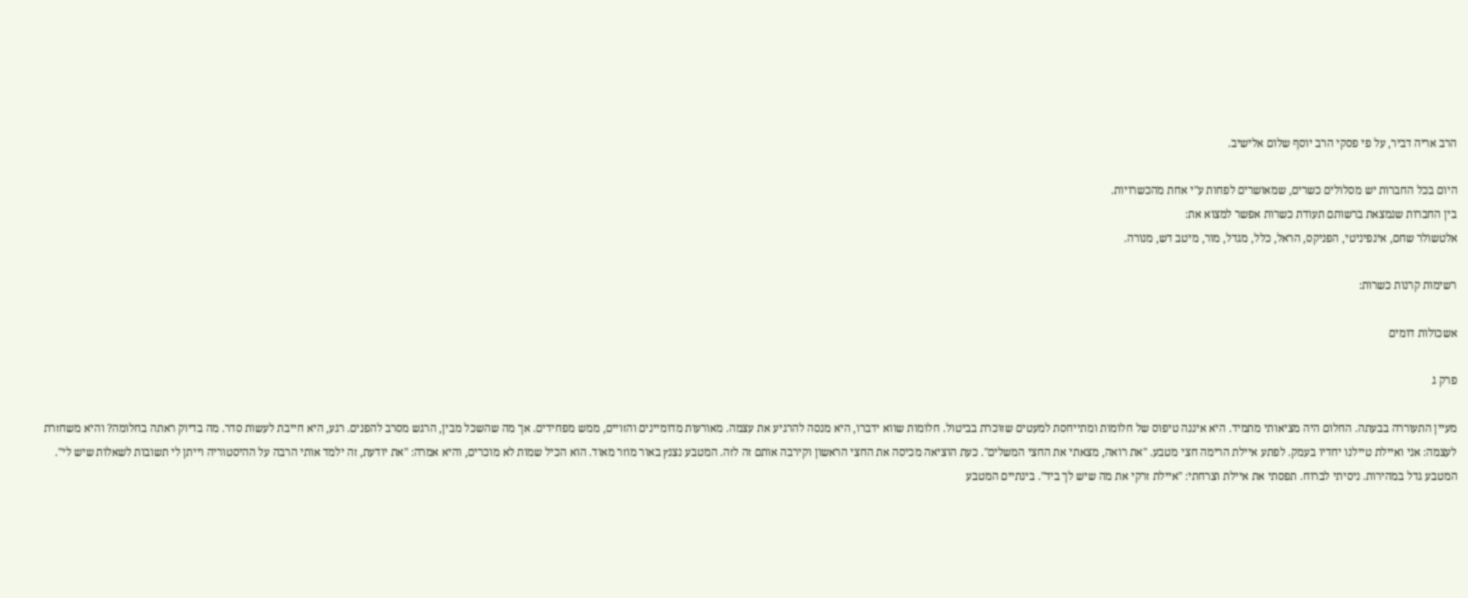הרב אריה דביר, על פי פסקי הרב יוסף שלום אלישיב.

היום בכל החברות יש מסלולים כשרים, שמאושרים לפחות ע"י אחת מהכשרויות.
בין החברות שנמצאת ברשותם תעודת כשרות אפשר למצוא את:
אלטשולר שחם, אינפיניטי, הפניקס, הראל, כלל, מגדל, מור, מיטב דש, מנורה.

רשימות קרנות כשרות:

אשכולות דומים

פרק ג

מעיין התעוררה בבעתה. החלום היה מציאותי מתמיד. היא איננה טיפוס של חלומות ומתייחסת למעטים שזוכרת בביטול. חלומות שווא ידברו, היא מנסה להרגיע את עצמה. מאורעות מדומיינים והזויים, ממש מפחידים. אך מה שהשכל מבין, הרגש מסרב להפנים. רגע, היא חייבת לעשות סדר. מה בדיוק ראתה בחלומה? והיא משחזרת לעצמה: אני ואיילת טיילנו יחדיו בעמק. לפתע איילת הרימה חצי מטבע. "את רואה, מצאתי את החצי המשלים". כעת הוציאה מכיסה את החצי הראשון וקירבה אותם זה לזה. המטבע נצנץ באור מוזר מאוד. הוא הכיל שמות לא מוכרים, והיא אמרה: "את יודעת, זה ילמד אותי הרבה על ההיסטוריה וייתן לי תשובות לשאלות שיש לי". המטבע גדל במהירות. ניסיתי לברוח. תפסתי את איילת וצרחתי: "איילת זרקי את מה שיש לך ביד". בינתיים המטבע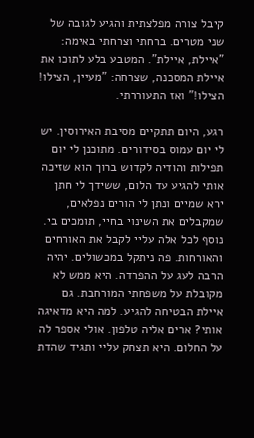קיבל צורה מפלצתית והגיע לגובה של שני מטרים. ברחתי וצרחתי באימה: "איילת, איילת". המטבע בלע לתוכו את איילת המסכנה, שצרחה: "מעיין, הצילו! הצילו!" ואז התעוררתי.

רגע, היום תתקיים מסיבת האירוסין. יש לי יום עמוס בסידורים. מתוכנן לי יום תפילות והודיה לקדוש ברוך הוא שזיכה אותי להגיע עד הלום, ששידך לי חתן ירא שמיים ונתן לי הורים נפלאים, שמקבלים את השינוי בחיי, תומכים בי. נוסף לכל אלה עליי לקבל את האורחים והאורחות. פה ניתקל במכשולים. יהיה הרבה לעג על ההפרדה. היא ממש לא מקובלת על משפחתי המורחבת. גם איילת הבטיחה להגיע. למה היא מדאיגה אותי? ארים אליה טלפון. אולי אספר לה על החלום. היא תצחק עליי ותגיד שהדת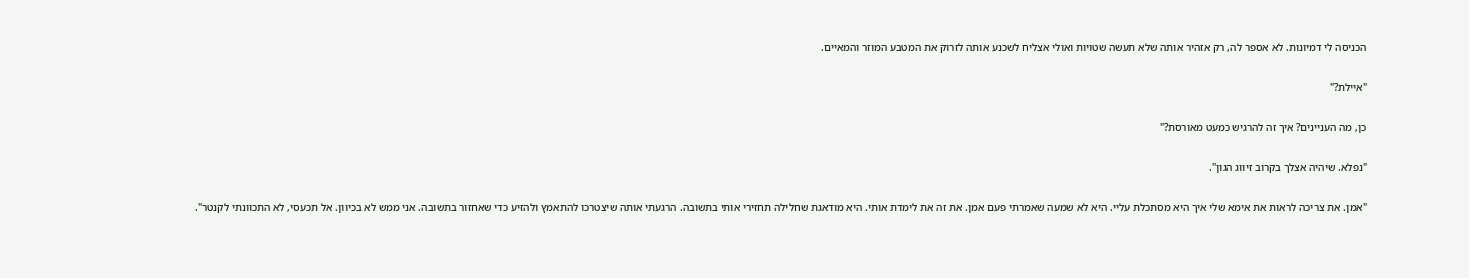הכניסה לי דמיונות. לא אספר לה, רק אזהיר אותה שלא תעשה שטויות ואולי אצליח לשכנע אותה לזרוק את המטבע המוזר והמאיים.

"איילת?"

כן, מה העניינים? איך זה להרגיש כמעט מאורסת?"

"נפלא. שיהיה אצלך בקרוב זיווג הגון".

"אמן. את צריכה לראות את אימא שלי איך היא מסתכלת עליי. היא לא שמעה שאמרתי פעם אמן. את זה את לימדת אותי. היא מודאגת שחלילה תחזירי אותי בתשובה. הרגעתי אותה שיצטרכו להתאמץ ולהזיע כדי שאחזור בתשובה. אני ממש לא בכיוון. אל תכעסי, לא התכוונתי לקנטר".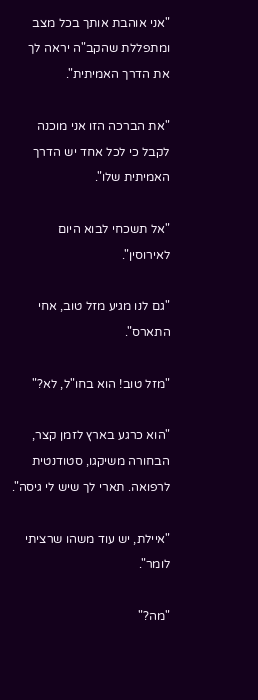"אני אוהבת אותך בכל מצב ומתפללת שהקב"ה יראה לך את הדרך האמיתית".

"את הברכה הזו אני מוכנה לקבל כי לכל אחד יש הדרך האמיתית שלו".

"אל תשכחי לבוא היום לאירוסין".

"גם לנו מגיע מזל טוב, אחי התארס".

"מזל טוב! הוא בחו"ל, לא?"

"הוא כרגע בארץ לזמן קצר, הבחורה משיקגו, סטודנטית לרפואה. תארי לך שיש לי גיסה".

"איילת, יש עוד משהו שרציתי לומר".

"מה?"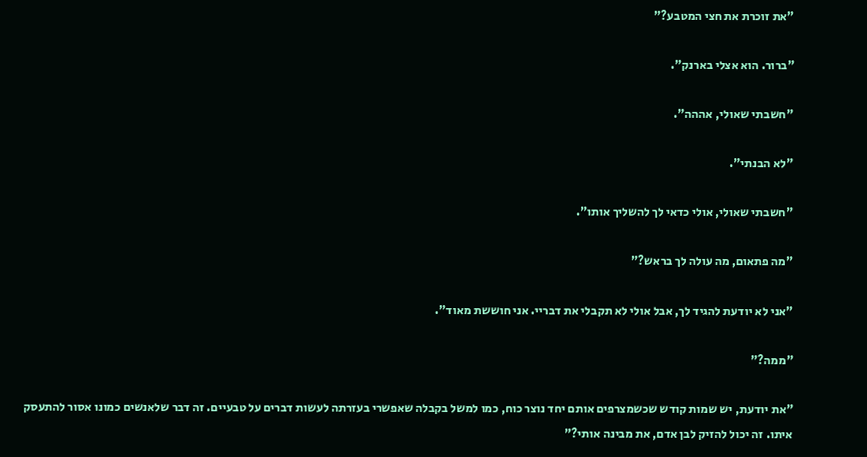"את זוכרת את חצי המטבע?"

"ברור. הוא אצלי בארנק".

"חשבתי שאולי, אההה".

"לא הבנתי".

"חשבתי שאולי, אולי כדאי לך להשליך אותו".

"מה פתאום, מה עולה לך בראש?"

"אני לא יודעת להגיד לך, אבל אולי לא תקבלי את דבריי. אני חוששת מאוד".

"ממה?"

"את יודעת, יש שמות קודש שכשמצרפים אותם יחד נוצר כוח, כמו למשל בקבלה שאפשרי בעזרתה לעשות דברים על טבעיים. זה דבר שלאנשים כמונו אסור להתעסק איתו. זה יכול להזיק לבן אדם, את מבינה אותי?"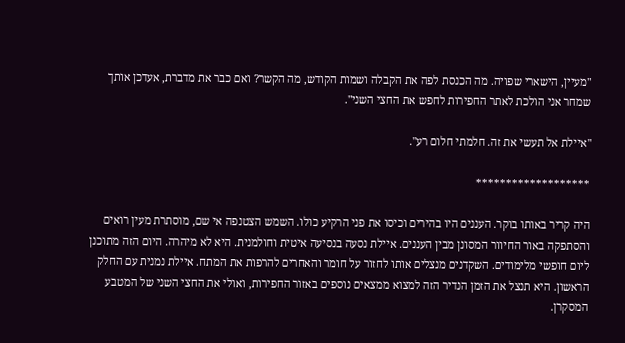"מעיין, הישארי שפויה. מה הכנסת לפה את הקבלה ושמות הקודש, מה הקשר? ואם כבר את מדברת, אעדכן אותך שמחר אני הולכת לאתר החפירות לחפש את החצי השני".

"איילת אל תעשי את זה. חלמתי חלום רע".

*******************

היה קריר באותו בוקר. העננים היו בהירים וכיסו את פני הרקיע כולו. השמש הצטנפה אי שם, מוסתרת מעין רואים והסתפקה באור החיוור המסונן מבין העננים. איילת נסעה בנסיעה איטית וחולמנית. היא לא מיהרה. היום הזה מתוכנן ליום חופשי מלימודים. השקדנים מנצלים אותו לחזור על חומר והאחרים להרפות את המתח. איילת נמנית עם החלק הראשון. היא תנצל את הזמן הנדיר הזה למצוא ממצאים נוספים באזור החפירות, ואולי את החצי השני של המטבע המסקרן.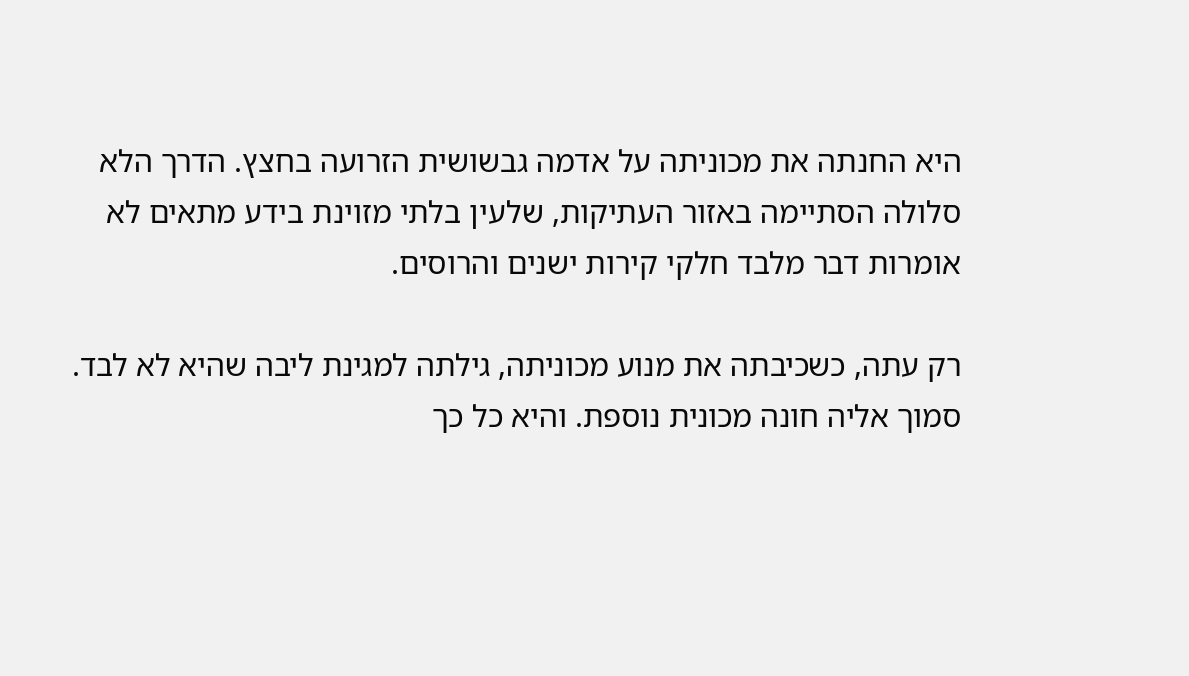היא החנתה את מכוניתה על אדמה גבשושית הזרועה בחצץ. הדרך הלא סלולה הסתיימה באזור העתיקות, שלעין בלתי מזוינת בידע מתאים לא אומרות דבר מלבד חלקי קירות ישנים והרוסים.

רק עתה, כשכיבתה את מנוע מכוניתה, גילתה למגינת ליבה שהיא לא לבד. סמוך אליה חונה מכונית נוספת. והיא כל כך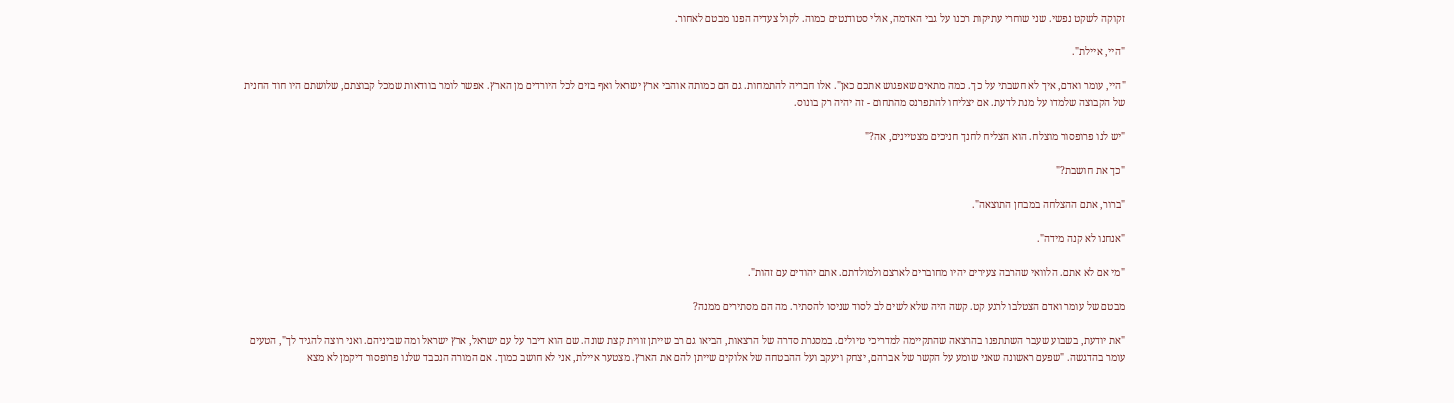זקוקה לשקט נפשי. שני שוחרי עתיקות רכנו על גבי האדמה, אולי סטודנטים כמוה. לקול צעדיה הפנו מבטם לאחור.

"היי, איילת".

"היי, עומר ואדם, איך לא חשבתי על כך. כמה מתאים שאפגוש אתכם כאן". אלו חבריה להתמחות. גם הם כמותה אוהבי ארץ ישראל ואף בזים לכל היורדים מן הארץ. אפשר לומר בוודאות שמכל קבוצתם, שלושתם היו חוד החנית של הקבוצה שלמדו על מנת לדעת. אם יצליחו להתפרנס מהתחום - זה יהיה רק בונוס.

"יש לנו פרופסור מוצלח. הוא הצליח לחנך חניכים מצטיינים, אה?"

"כך את חושבת?"

"ברור, אתם ההצלחה במבחן התוצאה".

"אנחנו לא קנה מידה".

"מי אם לא אתם. הלוואי שהרבה צעירים יהיו מחוברים לארצם ולמולדתם. אתם יהודים עם זהות".

מבטם של עומר ואדם הצטלבו לרגע קט. קשה היה שלא לשים לב לסוד שניסו להסתיר. מה הם מסתירים ממנה?

"את יודעת, בשבוע שעבר השתתפנו בהרצאה שהתקיימה למדריכי טיולים. במסגרת סדרה של הרצאות, הביאו גם רב שייתן זווית קצת שונה. שם הוא דיבר על עם ישראל, ארץ ישראל ומה שביניהם. ואני רוצה להגיד לך", הטעים עומר בהדגשה. "שפעם ראשונה שאני שומע על הקשר של אברהם, יצחק ויעקב ועל ההבטחה של אלוקים שייתן להם את הארץ. מצטער איילת, אני לא חושב כמוך. אם המורה הנכבד שלנו פרופסור דיקמן לא מצא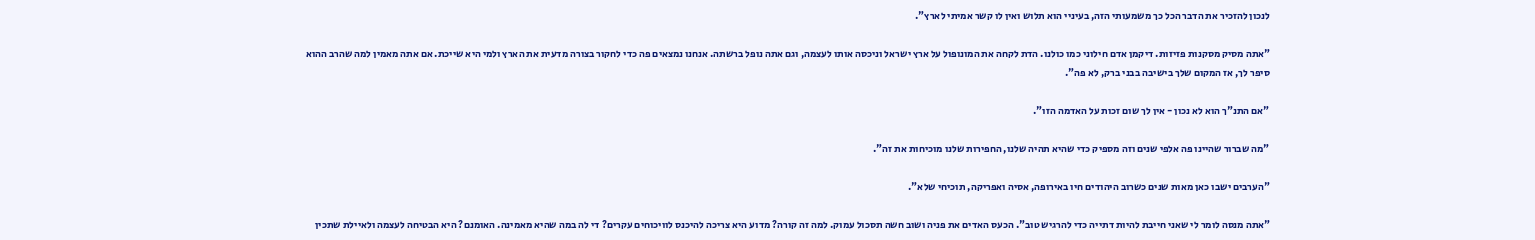לנכון להזכיר את הדבר הכל כך משמעותי הזה, בעיניי הוא תלוש ואין לו קשר אמיתי לארץ".

"אתה מסיק מסקנות פזיזות. דיקמן אדם חילוני כמו כולנו. הדת לקחה את המונופול על ארץ ישראל וניכסה אותו לעצמה, וגם אתה נופל ברשתה. אנחנו נמצאים פה כדי לחקור בצורה מדעית את הארץ ולמי היא שייכת. אם אתה מאמין למה שהרב ההוא סיפר לך, אז המקום שלך בישיבה בבני ברק, לא פה".

"אם התנ"ך הוא לא נכון - אין לך שום זכות על האדמה הזו".

"מה שברור שהיינו פה אלפי שנים וזה מספיק כדי שהיא תהיה שלנו, החפירות שלנו מוכיחות את זה".

"הערבים ישבו כאן מאות שנים כשרוב היהודים חיו באירופה, אסיה ואפריקה, תוכיחי שלא".

"אתה מנסה לומר לי שאני חייבת להיות דתייה כדי להרגיש טוב". הכעס האדים את פניה ושוב חשה תסכול עמוק. למה זה קורה? מדוע היא צריכה להיכנס לוויכוחים עקרים? די לה במה שהיא מאמינה. האומנם? היא הבטיחה לעצמה ולאיילת שתכין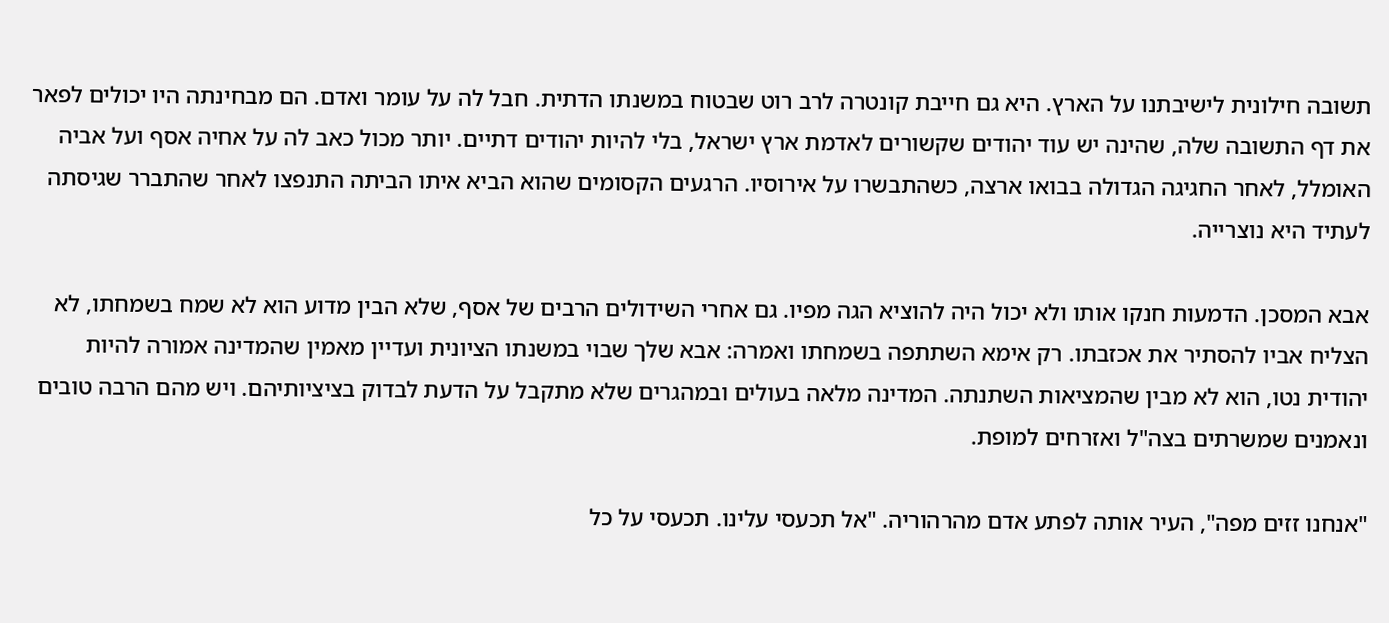תשובה חילונית לישיבתנו על הארץ. היא גם חייבת קונטרה לרב רוט שבטוח במשנתו הדתית. חבל לה על עומר ואדם. הם מבחינתה היו יכולים לפאר את דף התשובה שלה, שהינה יש עוד יהודים שקשורים לאדמת ארץ ישראל, בלי להיות יהודים דתיים. יותר מכול כאב לה על אחיה אסף ועל אביה האומלל, לאחר החגיגה הגדולה בבואו ארצה, כשהתבשרו על אירוסיו. הרגעים הקסומים שהוא הביא איתו הביתה התנפצו לאחר שהתברר שגיסתה לעתיד היא נוצרייה.

אבא המסכן. הדמעות חנקו אותו ולא יכול היה להוציא הגה מפיו. גם אחרי השידולים הרבים של אסף, שלא הבין מדוע הוא לא שמח בשמחתו, לא הצליח אביו להסתיר את אכזבתו. רק אימא השתתפה בשמחתו ואמרה: אבא שלך שבוי במשנתו הציונית ועדיין מאמין שהמדינה אמורה להיות יהודית נטו, הוא לא מבין שהמציאות השתנתה. המדינה מלאה בעולים ובמהגרים שלא מתקבל על הדעת לבדוק בציציותיהם. ויש מהם הרבה טובים ונאמנים שמשרתים בצה"ל ואזרחים למופת.

"אנחנו זזים מפה", העיר אותה לפתע אדם מהרהוריה. "אל תכעסי עלינו. תכעסי על כל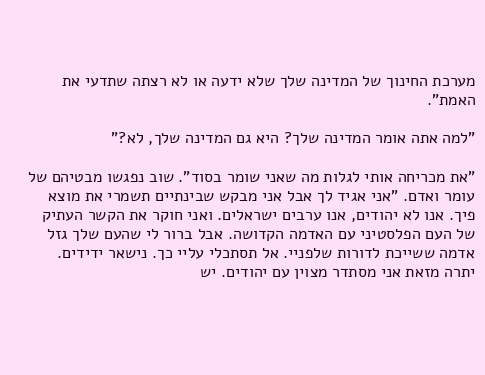מערכת החינוך של המדינה שלך שלא ידעה או לא רצתה שתדעי את האמת".

"למה אתה אומר המדינה שלך? היא גם המדינה שלך, לא?"

"את מכריחה אותי לגלות מה שאני שומר בסוד". שוב נפגשו מבטיהם של עומר ואדם. "אני אגיד לך אבל אני מבקש שבינתיים תשמרי את מוצא פיך. אנו לא יהודים, אנו ערבים ישראלים. ואני חוקר את הקשר העתיק של העם הפלסטיני עם האדמה הקדושה. אבל ברור לי שהעם שלך גזל אדמה ששייכת לדורות שלפניי. אל תסתכלי עליי כך. נישאר ידידים. יתרה מזאת אני מסתדר מצוין עם יהודים. יש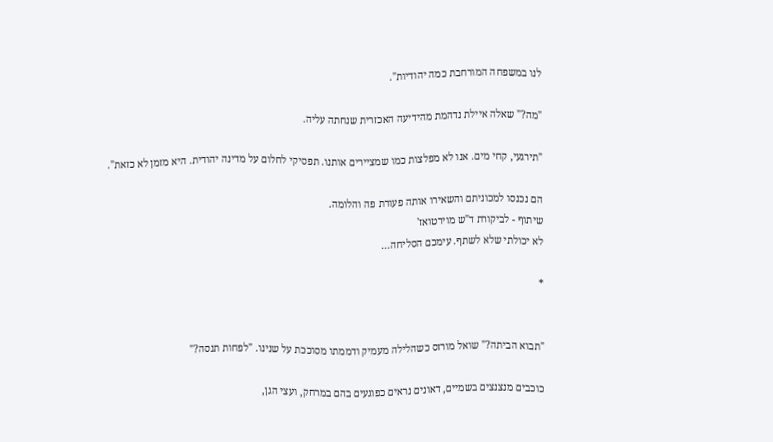לנו במשפחה המורחבת כמה יהודיות".

"מה?" שאלה איילת נדהמת מהידיעה האכזרית שנחתה עליה.

"תירגעי, קחי מים. אנו לא מפלצות כמו שמציירים אותנו. תפסיקי לחלום על מדינה יהודית. היא מזמן לא כזאת".

הם נכנסו למכוניתם והשאירו אותה פעורת פה והלומה.
שיתוף - לביקורת ד"ש מוירטואז'
לא יכולתי שלא לשתף. עימכם הסליחה...

*


"תבוא הביתה?" שואל מורזס כשהלילה מעמיק ודממתו מסוככת על שנינו. "לפחות תנסה?"

כוכבים מנצנצים בשמיים, דאונים נראים כפוגעים בהם במרחק, ועצי הגן,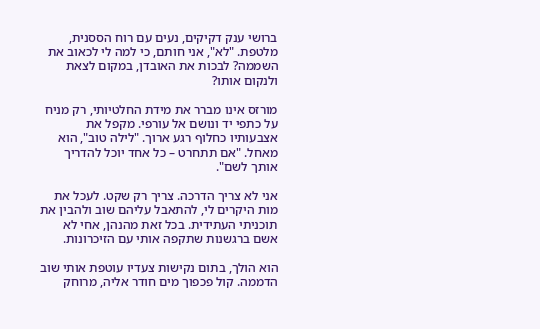ברושי ענק דקיקים, נעים עם רוח הססנית, מלטפת. "לא", אני חותם, כי למה לי לכאוב את השממה? לבכות את האובדן, במקום לצאת ולנקום אותו?

מורזס אינו מברר את מידת החלטיותי, רק מניח על כתפי יד ונושם אל עורפי. מקפל את אצבעותיו כחלוף רגע ארוך. "לילה טוב", הוא מאחל. "אם תתחרט – כל אחד יוכל להדריך אותך לשם".

אני לא צריך הדרכה. צריך רק שקט. לעכל את מות היקרים לי, להתאבל עליהם שוב ולהבין את תוכניתי העתידית. בכל זאת מהנהן, אחי לא אשם ברגשנות שתקפה אותי עם הזיכרונות.

הוא הולך, בתום נקישות צעדיו עוטפת אותי שוב הדממה. קול פכפוך מים חודר אליה, מרוחק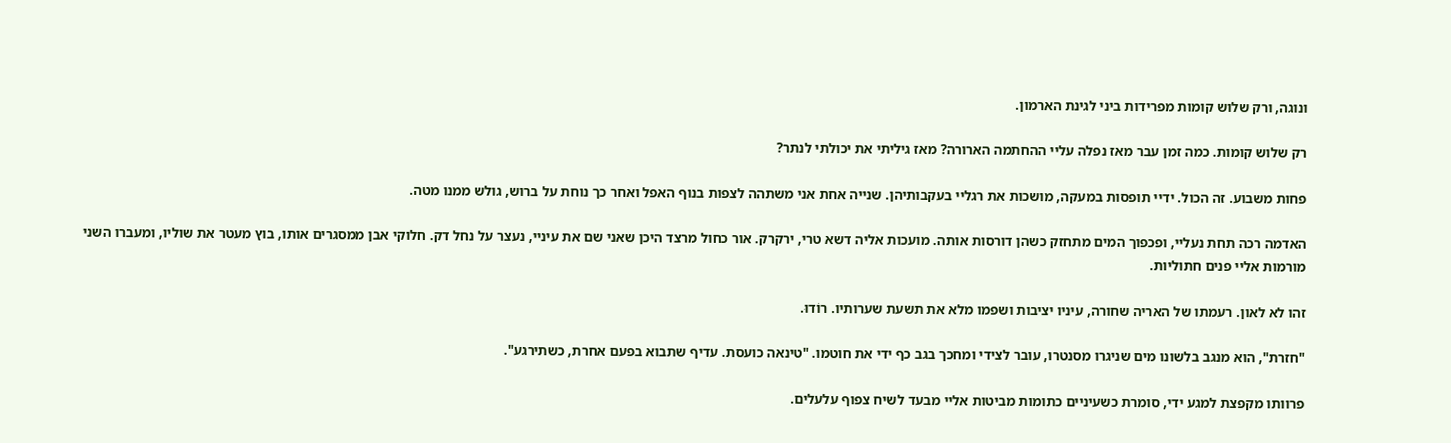ונוגה, ורק שלוש קומות מפרידות ביני לגינת הארמון.

רק שלוש קומות. כמה זמן עבר מאז נפלה עליי ההחתמה הארורה? מאז גיליתי את יכולתי לנתר?

פחות משבוע. זה הכול. ידיי תופסות במעקה, מושכות את רגליי בעקבותיהן. שנייה אחת אני משתהה לצפות בנוף האפל ואחר כך נוחת על ברוש, גולש ממנו מטה.

האדמה רכה תחת נעליי, ופכפוך המים מתחזק כשהן דורסות אותה. מועכות אליה דשא טרי, ירקרק. אור כחול מרצד היכן שאני שם את עיניי, נעצר על נחל דק. חלוקי אבן ממסגרים אותו, בוץ מעטר את שוליו, ומעברו השני מורמות אליי פנים חתוליות.

זהו לא לאון. רעמתו של האריה שחורה, עיניו יציבות ושפמו מלא את תשעת שערותיו. רוֹדוּ.

"חזרת", הוא מנגב בלשונו מים שניגרו מסנטרו, עובר לצידי ומחכך בגב כף ידי את חוטמו. "טינאה כועסת. עדיף שתבוא בפעם אחרת, כשתירגע".

פרוותו מקפצת למגע ידי, סומרת כשעיניים כתומות מביטות אליי מבעד לשיח צפוף עלעלים.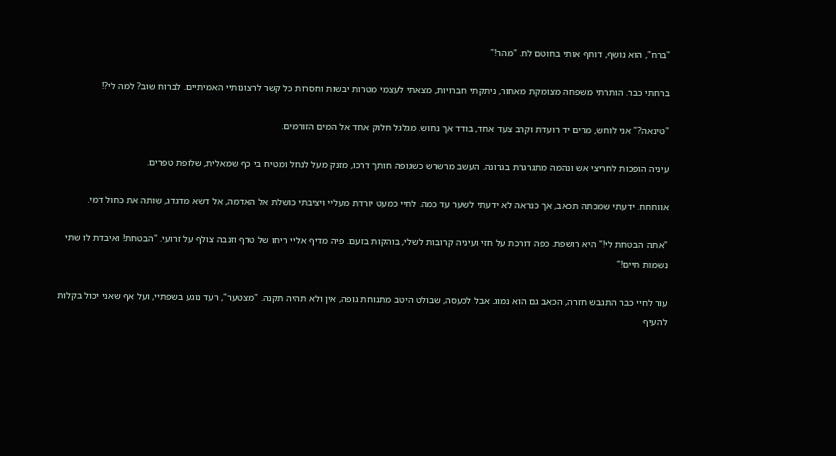"ברח", הוא נושף, דוחף אותי בחוטם לח. "מהר!"

ברחתי כבר. הותרתי משפחה מצומקת מאחור, ניתקתי חברויות, מצאתי לעצמי מטרות יבשות וחסרות כל קשר לרצונותיי האמיתיים. לברוח שוב? למה לי?!

"טינאה?" אני לוחש, מרים יד רועדת וקרב צעד אחד, בודד אך נחוש. מגלגל חלוק אחד אל המים הזורמים.

עיניה הופכות לחריצי אש ונהמה מתגרגרת בגרונה. העשב מרשרש כשגופה חותך דרכו, מזנק מעל לנחל ומטיח בי כף שמאלית, שלופת טפרים.

אווחחח. ידעתי שמכתה תכאב, אך כנראה לא ידעתי לשער עד כמה. לחיי כמעט יורדת מעליי ויציבתי כושלת אל האדמה, אל דשא מדגדג, שותה את כחול דמי.

"אתה הבטחת לי!" היא רושפת. כפה דורכת על חזי ועיניה קרובות לשלי, בוהקות בזעם. פיה מדיף אליי ריחו של טרף וזנבה צולף על זרועי. "הבטחת! ואיבדת לו שתי נשמות חיים!"

עור לחיי כבר התגבש חזרה, הכאב גם הוא נמוג. אבל לכעסה, שבולט היטב מתנוחת גופה, אין ולא תהיה תקנה. "מצטער", רעד נוגע בשפתיי, ועל אף שאני יכול בקלות להעיף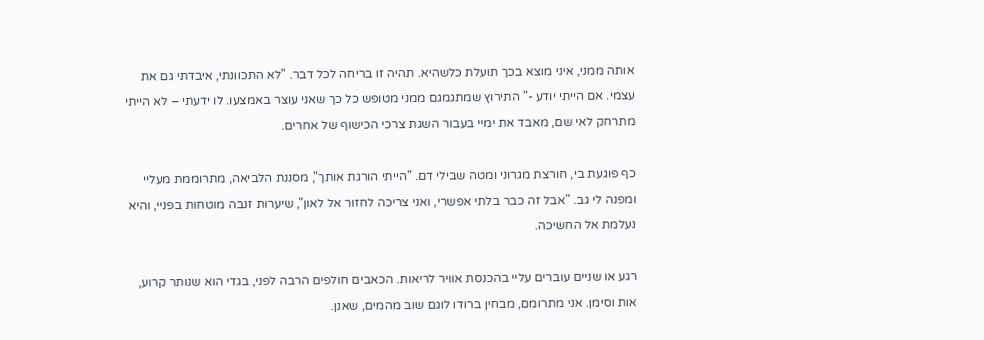אותה ממני, איני מוצא בכך תועלת כלשהיא. תהיה זו בריחה לכל דבר. "לא התכוונתי, איבדתי גם את עצמי. אם הייתי יודע -" התירוץ שמתגמגם ממני מטופש כל כך שאני עוצר באמצעו. לו ידעתי – לא הייתי מתרחק לאי שם, מאבד את ימיי בעבור השגת צרכי הכישוף של אחרים.

כף פוגעת בי, חורצת מגרוני ומטה שבילי דם. "הייתי הורגת אותך", מסננת הלביאה, מתרוממת מעליי ומפנה לי גב. "אבל זה כבר בלתי אפשרי, ואני צריכה לחזור אל לאון", שיערות זנבה מוטחות בפניי, והיא נעלמת אל החשיכה.

רגע או שניים עוברים עליי בהכנסת אוויר לריאות. הכאבים חולפים הרבה לפני, בגדי הוא שנותר קרוע, אות וסימן. אני מתרומם, מבחין ברודו לוגם שוב מהמים, שאנן.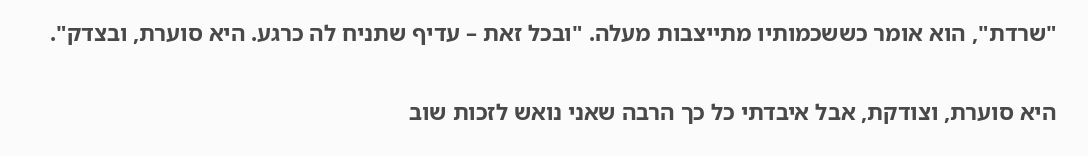"שרדת", הוא אומר כששכמותיו מתייצבות מעלה. "ובכל זאת – עדיף שתניח לה כרגע. היא סוערת, ובצדק".

היא סוערת, וצודקת, אבל איבדתי כל כך הרבה שאני נואש לזכות שוב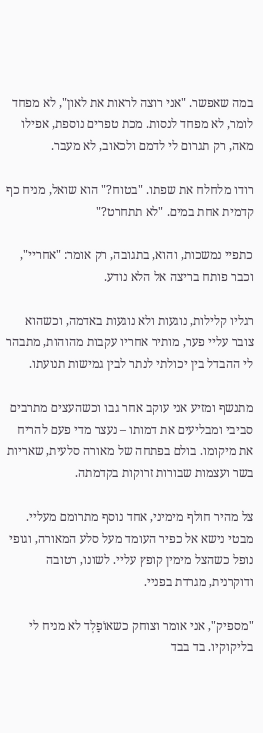במה שאפשר. "אני רוצה לראות את לאון", לא מפחד לומר, לא מפחד לנסות. מכת טפרים נוספת, אפילו מאה, רק תגרום לי לדמם ולכאוב, לא מעבר.

רודו מלחלח את שפתו. "בטוח?" הוא שואל, מניח כף קדמית אחת במים. "לא תתחרט?"

כתפיי נמשכות, והוא, בתגובה, רק אומר: "אחריי", וכבר פותח בריצה אל הלא נודע.

רגליו קלילות, נוגעות ולא נוגעות באדמה, וכשהוא צובר עליי פער, מותיר אחריו עקבות מהוהות, מתבהר לי ההבדל בין יכולתי לנתר לבין גמישות תנועתו.

מתנשף ומזיע אני עוקב אחר גבו וכשהעצים מתרבים סביבי ומבליעים את דמותו – נעצר מדי פעם להריח את מיקומו. בולם בפתחה של מאורה סלעית, שאריות בשר ועצמות שבורות זרוקות בקדמתה.

צל מהיר חולף מימיני, אחד נוסף מתרומם מעליי. מבטי נישא אל כפיר העומד מעל סלע המאורה, וגופי נופל כשהצל מימין קופץ עליי. לשונו, רטובה ודוקרנית, מגרדת בפניי.

"מספיק", אני אומר וצוחק כשאוֹפַלְד לא מניח לי בליקוקיו. בד בבד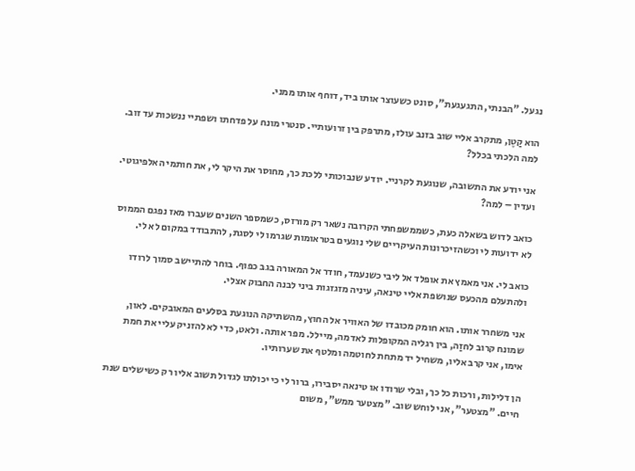נגעל. "הבנתי, התגעגעת", סונט כשעוצר אותו ביד, דוחף אותו ממני.

הוא קַטֶן, מתקרב אליי שוב בזנב עולז, מתרפק בין זרועותיי. סנטרי מונח על פדחתו ושפתיי ננשכות עד זוב. למה הלכתי בכלל?

אני יודע את התשובה, שנוגעת לקרניי. יודע שנבוכותי ללכת כך, מחוסר את היקר לי, את חותמי האלפיגוטי. ועדין – למה?

כואב לדוש בשאלה כעת, כשממשפחתי הקרובה נשאר רק מורזס, כשמספר השנים שעברו מאז נפגם הממוס לא ידועות לי וכשהזיכרונות העיקריים שלי נוגעים בטראומות שגרמו לי לסגת, להתבודד במקום לא לי.

כואב לי. אני מאמץ את אופלד אל ליבי כשנעמד, חודר אל המאורה בגב כפוף. בוחר להתיישב סמוך לרודו ולהתעלם מהכעס שנושפת אליי טינאה, עיניה מזגזגות ביני לבנה החבוק אצלי.

אני משחרר אותו. הוא חומק מכובדו של האוויר אל החוץ, מהשתיקה הנוגעת בסלעים המאובקים. לאון, שמונח קרוב לחזַה, בין רגליה המקופלות לאדמה, מיילל. מפר אותה. ולאט, כדי לא להזניק עליי את חמת אימו, אני קרב אליו, משחיל יד מתחת לחוטמה ומלטף את שערותיו.

הן דלילות, ורכות כל כך, ובלי שרודו או טינאה יסבירו, ברור לי כי יכולתו לגדול תשוב אליו רק כשישלים שנת חיים. "מצטער", אני לוחש שוב. "מצטער ממש", משום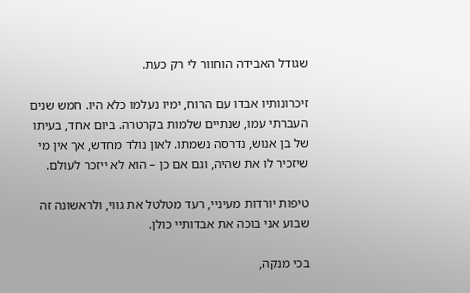שגודל האבידה הוחוור לי רק כעת.

זיכרונותיו אבדו עם הרוח, ימיו נעלמו כלא היו. חמש שנים העברתי עמו, שנתיים שלמות בקרטרה. ביום אחד, בעיתו של בן אנוש, נדרסה נשמתו. לאון נולד מחדש, אך אין מי שיזכיר לו את שהיה, וגם אם כן – הוא לא ייזכר לעולם.

טיפות יורדות מעיניי, רעד מטלטל את גווי, ולראשונה זה שבוע אני בוכה את אבדותיי כולן.

בכי מנקה,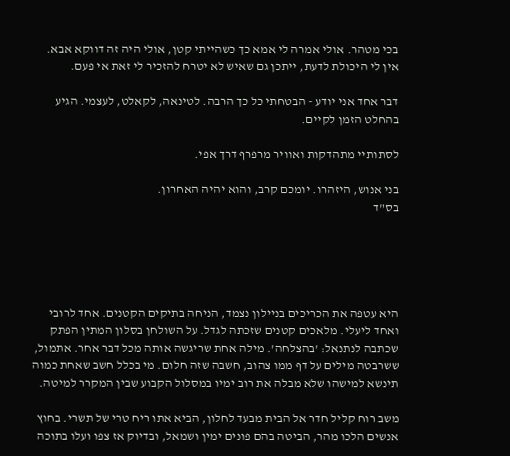בכי מטהר. אולי אמרה לי אמא כך כשהייתי קטן, אולי היה זה דווקא אבא. אין לי היכולת לדעת, ייתכן גם שאיש לא יטרח להזכיר לי זאת אי פעם.

דבר אחד אני יודע - הבטחתי כל כך הרבה. לטינאה, לקאלט, לעצמי. הגיע בהחלט הזמן לקיים.

לסתותיי מתהדקות ואוויר מרפרף דרך אפי.

בני אנוש, היזהרו. יומכם קרב, והוא יהיה האחרון.
בס"ד





היא עטפה את הכריכים בניילון נצמד, הניחה בתיקים הקטנים. אחד לרובי ואחד ליעלי. מלאכים קטנים שזכתה לגדל. על השולחן בסלון המתין הפתק שכתבה לנתנאל: 'בהצלחה'. מילה אחת שריגשה אותה מכל דבר אחר. אתמול, ששרבטה מילים על דף ממו צהוב, חשבה שזה חלום. מי בכלל חשב שאחת כמוה תינשא למישהו שלא מבלה את רוב ימיו במסלול הקבוע שבין המקרר למיטה.

משב רוח קליל חדר אל הבית מבעד לחלון, הביא אתו ריח טרי של תשרי. בחוץ אנשים הלכו מהר, הביטה בהם פונים ימין ושמאל, ובדיוק אז צפו ועלו בתוכה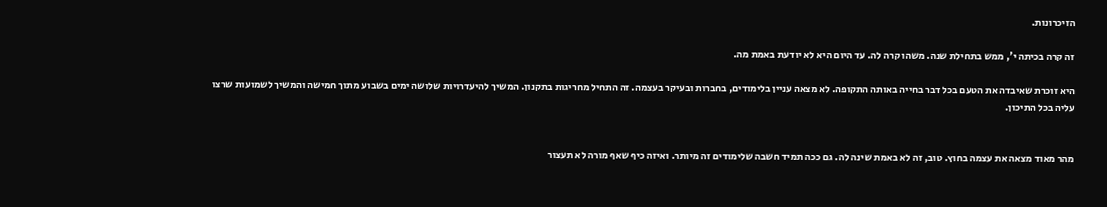הזיכרונות.

זה קרה בכיתה י', ממש בתחילת שנה. משהו קרה לה. עד היום היא לא יודעת באמת מה.

היא זוכרת שאיבדה את הטעם בכל דבר בחייה באותה התקופה. לא מצאה עניין בלימודים, בחברות ובעיקר בעצמה. זה התחיל מחריגות בתקנון. המשיך להיעדרויות שלושה ימים בשבוע מתוך חמישה והמשיך לשמועות שרצו עליה בכל התיכון.


מהר מאוד מצאה את עצמה בחוץ. טוב, זה לא באמת שינה לה. גם ככה תמיד חשבה שלימודים זה מיותר. ואיזה כיף שאף מורה לא תעצור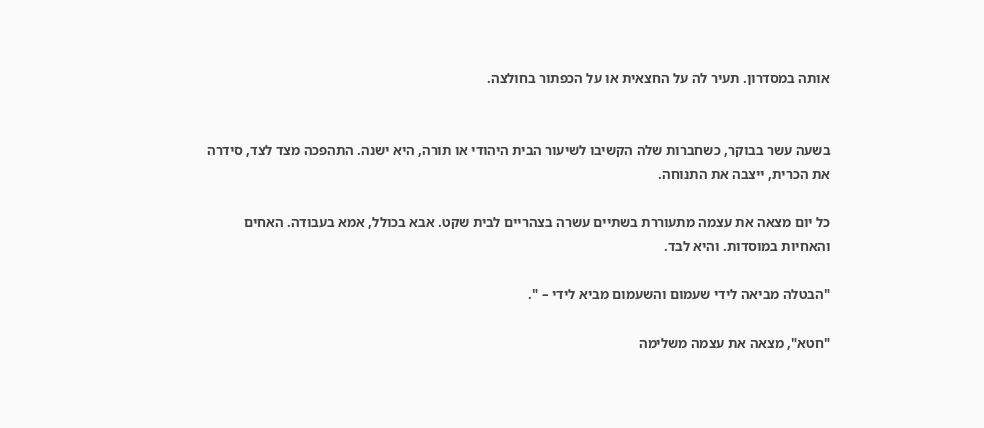אותה במסדרון. תעיר לה על החצאית או על הכפתור בחולצה.


בשעה עשר בבוקר, כשחברות שלה הקשיבו לשיעור הבית היהודי או תורה, היא ישנה. התהפכה מצד לצד, סידרה את הכרית, ייצבה את התנוחה.

כל יום מצאה את עצמה מתעוררת בשתיים עשרה בצהריים לבית שקט. אבא בכולל, אמא בעבודה. האחים והאחיות במוסדות. והיא לבד.

"הבטלה מביאה לידי שעמום והשעמום מביא לידי – ".

"חטא", מצאה את עצמה משלימה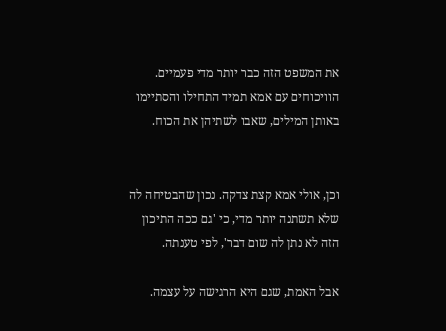את המשפט הזה כבר יותר מדי פעמיים. הוויכוחים עם אמא תמיד התחילו והסתיימו באותן המילים, שאבו לשתיהן את הכוח.


וכן, אולי אמא קצת צדקה. נכון שהבטיחה לה שלא תשתנה יותר מדי, כי 'גם ככה התיכון הזה לא נתן לה שום דבר', לפי טענתה.

אבל האמת, שגם היא הרגישה על עצמה.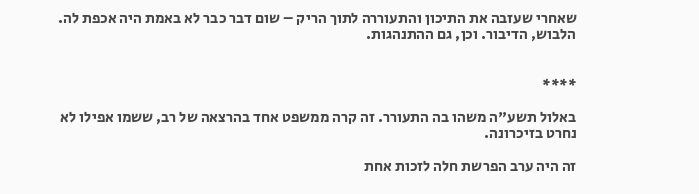שאחרי שעזבה את התיכון והתעוררה לתוך הריק – שום דבר כבר לא באמת היה אכפת לה. הלבוש, הדיבור. וכן, גם ההתנהגות.


****

באלול תשע"ה משהו בה התעורר. זה קרה ממשפט אחד בהרצאה של רב, ששמו אפילו לא נחרט בזיכרונה.

זה היה ערב הפרשת חלה לזכות אחת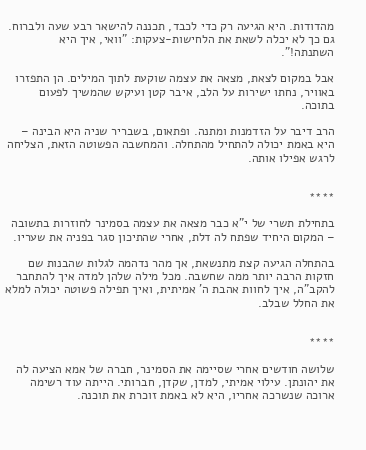מהדודות. היא הגיעה רק כדי לכבד, תכננה להישאר רבע שעה ולברוח. גם כך לא יכלה לשאת את הלחישות-צעקות: "וואי, איך היא השתנתה!".

אבל במקום לצאת, מצאה את עצמה שוקעת לתוך המילים. הן התפזרו באוויר, נחתו ישירות על הלב, איבר קטן ועיקש שהמשיך לפעום בתוכה.

הרב דיבר על הזדמנות ומתנה. ופתאום, בשבריר שניה היא הבינה – היא באמת יכולה להתחיל מהתחלה. והמחשבה הפשוטה הזאת, הצליחה לרגש אפילו אותה.


****

בתחילת תשרי של י"א כבר מצאה את עצמה בסמינר לחוזרות בתשובה – המקום היחיד שפתח לה דלת, אחרי שהתיכון סגר בפניה את שעריו.

בהתחלה הגיעה קצת מתנשאת, אך מהר נדהמה לגלות שהבנות שם חזקות הרבה יותר ממה שחשבה. מכל מילה שלהן למדה איך להתחבר להקב"ה, איך לחוות אהבת ה' אמיתית, ואיך תפילה פשוטה יכולה למלא את החלל שבלב.


****

שלושה חודשים אחרי שסיימה את הסמינר, חברה של אמא הציעה לה את יהונתן. עילוי אמיתי, למדן, שקדן, חברותי. הייתה עוד רשימה ארוכה שנשרכה אחריו, היא לא באמת זוכרת את תוכנה.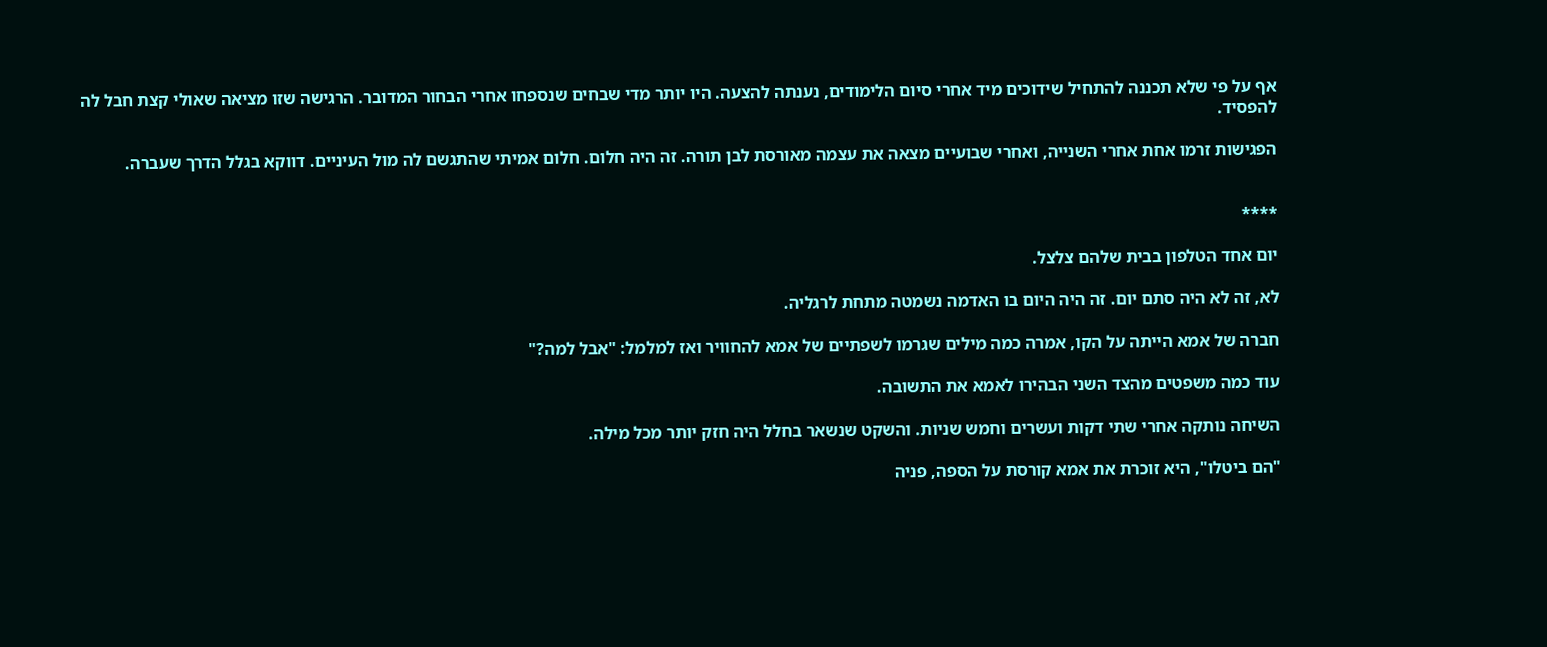אף על פי שלא תכננה להתחיל שידוכים מיד אחרי סיום הלימודים, נענתה להצעה. היו יותר מדי שבחים שנספחו אחרי הבחור המדובר. הרגישה שזו מציאה שאולי קצת חבל לה להפסיד.

הפגישות זרמו אחת אחרי השנייה, ואחרי שבועיים מצאה את עצמה מאורסת לבן תורה. זה היה חלום. חלום אמיתי שהתגשם לה מול העיניים. דווקא בגלל הדרך שעברה.


****

יום אחד הטלפון בבית שלהם צלצל.

לא, זה לא היה סתם יום. זה היה היום בו האדמה נשמטה מתחת לרגליה.

חברה של אמא הייתה על הקו, אמרה כמה מילים שגרמו לשפתיים של אמא להחוויר ואז למלמל: "אבל למה?"

עוד כמה משפטים מהצד השני הבהירו לאמא את התשובה.

השיחה נותקה אחרי שתי דקות ועשרים וחמש שניות. והשקט שנשאר בחלל היה חזק יותר מכל מילה.

"הם ביטלו", היא זוכרת את אמא קורסת על הספה, פניה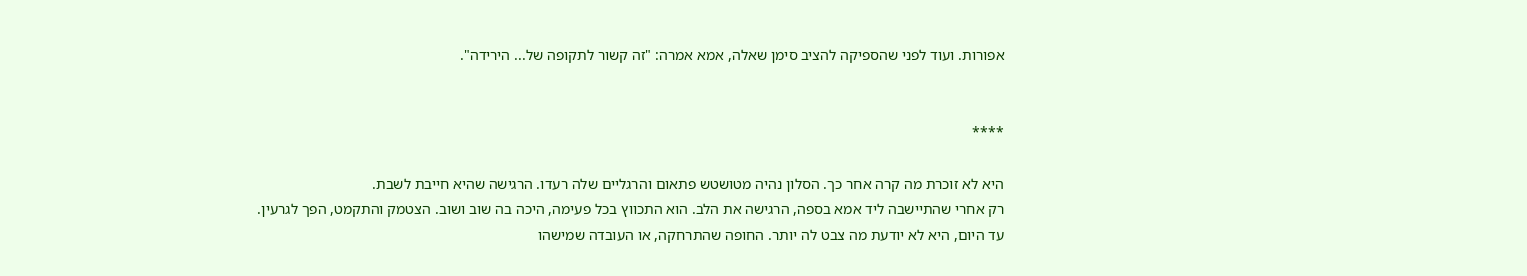אפורות. ועוד לפני שהספיקה להציב סימן שאלה, אמא אמרה: "זה קשור לתקופה של... הירידה".


****

היא לא זוכרת מה קרה אחר כך. הסלון נהיה מטושטש פתאום והרגליים שלה רעדו. הרגישה שהיא חייבת לשבת.
רק אחרי שהתיישבה ליד אמא בספה, הרגישה את הלב. הוא התכווץ בכל פעימה, היכה בה שוב ושוב. הצטמק והתקמט, הפך לגרעין.
עד היום, היא לא יודעת מה צבט לה יותר. החופה שהתרחקה, או העובדה שמישהו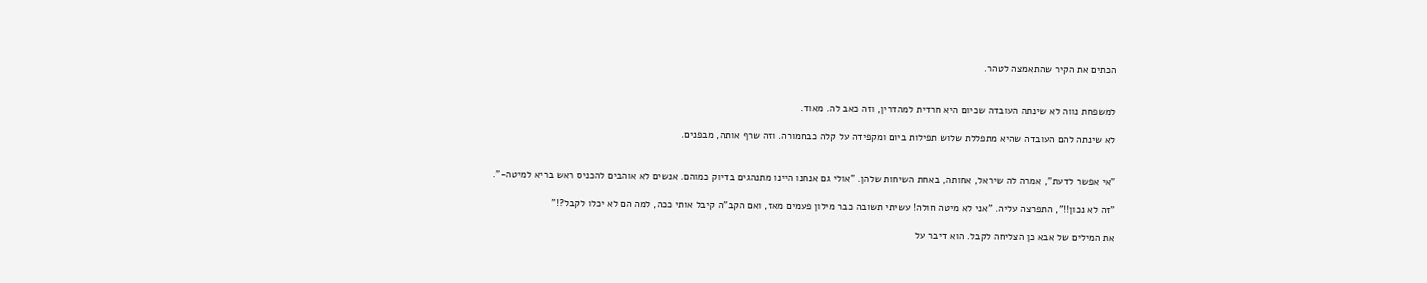הכתים את הקיר שהתאמצה לטהר.


למשפחת נווה לא שינתה העובדה שכיום היא חרדית למהדרין, וזה כאב לה. מאוד.

לא שינתה להם העובדה שהיא מתפללת שלוש תפילות ביום ומקפידה על קלה כבחמורה. וזה שרף אותה, מבפנים.


"אי אפשר לדעת", אמרה לה שיראל, אחותה, באחת השיחות שלהן. "אולי גם אנחנו היינו מתנהגים בדיוק כמוהם. אנשים לא אוהבים להכניס ראש בריא למיטה-".

"זה לא נכון!!", התפרצה עליה. "אני לא מיטה חולה! עשיתי תשובה כבר מילון פעמים מאז, ואם הקב"ה קיבל אותי ככה, למה הם לא יכלו לקבל?!"

את המילים של אבא כן הצליחה לקבל. הוא דיבר על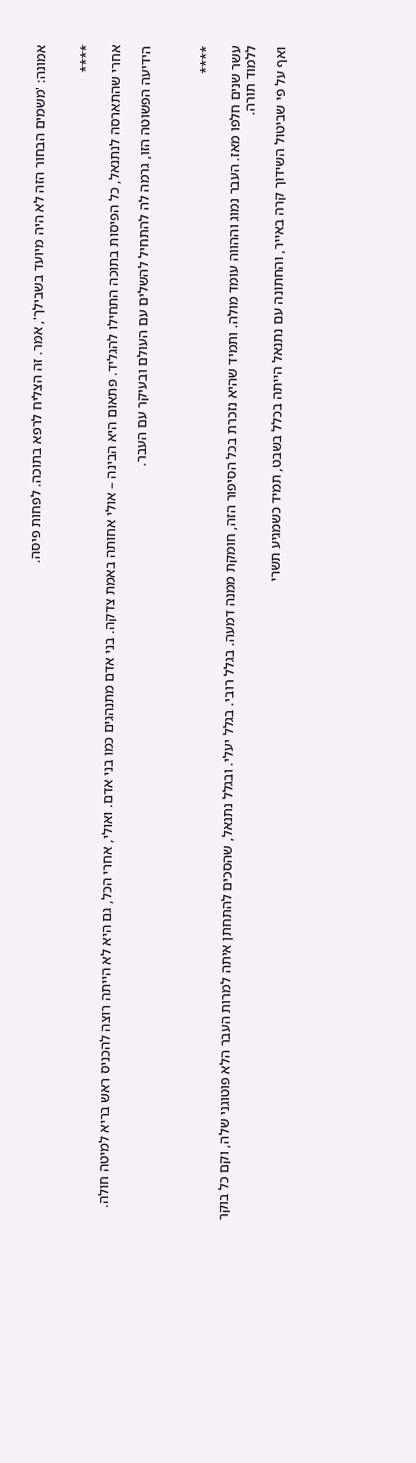אמונה: 'משמים הבחור הזה לא היה מיועד בשבילך', אמר. זה הצליח לרפא בתוכה. לפחות פיסה.


****

אחרי שהתארסה לנתנאל, כל הפיסות בתוכה התחילו להגליד. פתאום היא הבינה – אולי אחותה באמת צדקה. בני אדם מתנהגים כמו בני אדם. ואולי, אחרי הכל, גם היא לא הייתה רוצה להכניס ראש בריא למיטה חולה.

הידיעה הפשוטה הזו, גרמה לה להתחיל להשלים עם העולם ובעיקר עם העבר.



****

עשר שנים חלפו מאז. העבר נמוג וההווה עומד מולה. ותמיד שהיא נזכרת בכל הסיפור הזה, חומקת ממנה דמעה. בגלל רובי. בגלל יעלי. ובגלל נתנאל, שהסכים להתחתן איתה למרות העבר הלא פוטוגני שלה, וקם כל בוקר ללמוד תורה.

ואף על פי שביטול השידוך קרה באייר, והחתונה עם נתנאל הייתה בכלל בשבט, תמיד כשמגיע תשרי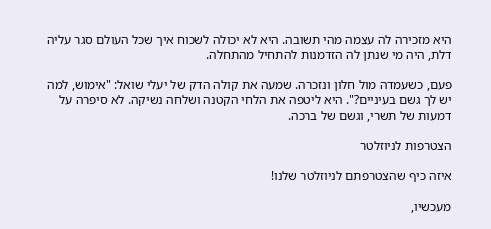היא מזכירה לה עצמה מהי תשובה. היא לא יכולה לשכוח איך שכל העולם סגר עליה דלת, היה מי שנתן לה הזדמנות להתחיל מהתחלה.

פעם, כשעמדה מול חלון ונזכרה. שמעה את קולה הדק של יעלי שואל: "אימוש, למה יש לך גשם בעיניים?". היא ליטפה את הלחי הקטנה ושלחה נשיקה. לא סיפרה על דמעות של תשרי, וגשם של ברכה.

הצטרפות לניוזלטר

איזה כיף שהצטרפתם לניוזלטר שלנו!

מעכשיו,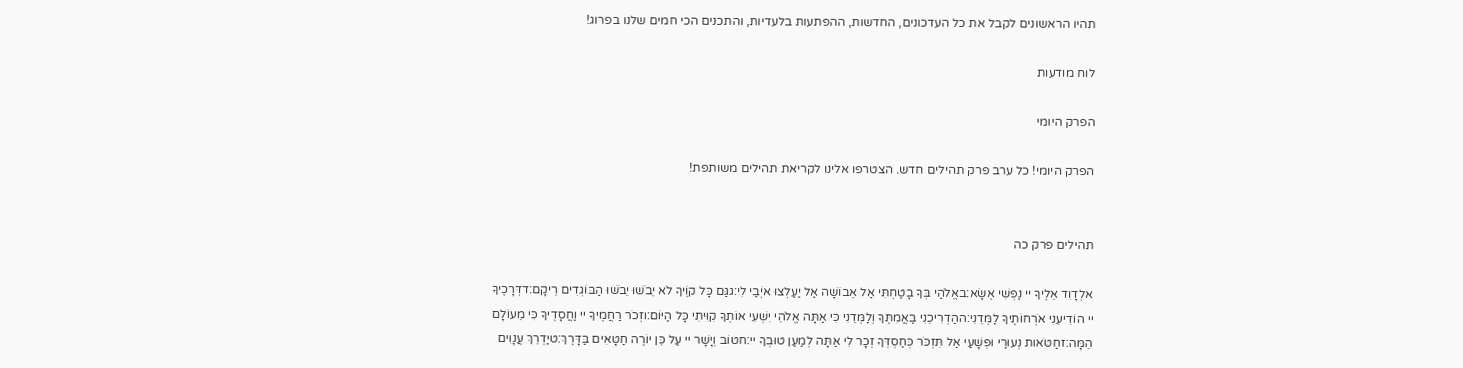תהיו הראשונים לקבל את כל העדכונים, החדשות, ההפתעות בלעדיות, והתכנים הכי חמים שלנו בפרוג!

לוח מודעות

הפרק היומי

הפרק היומי! כל ערב פרק תהילים חדש. הצטרפו אלינו לקריאת תהילים משותפת!


תהילים פרק כה

אלְדָוִד אֵלֶיךָ יי נַפְשִׁי אֶשָּׂא:באֱלֹהַי בְּךָ בָטַחְתִּי אַל אֵבוֹשָׁה אַל יַעַלְצוּ אֹיְבַי לִי:גגַּם כָּל קוֶֹיךָ לֹא יֵבֹשׁוּ יֵבֹשׁוּ הַבּוֹגְדִים רֵיקָם:דדְּרָכֶיךָ יי הוֹדִיעֵנִי אֹרְחוֹתֶיךָ לַמְּדֵנִי:ההַדְרִיכֵנִי בַאֲמִתֶּךָ וְלַמְּדֵנִי כִּי אַתָּה אֱלֹהֵי יִשְׁעִי אוֹתְךָ קִוִּיתִי כָּל הַיּוֹם:וזְכֹר רַחֲמֶיךָ יי וַחֲסָדֶיךָ כִּי מֵעוֹלָם הֵמָּה:זחַטֹּאות נְעוּרַי וּפְשָׁעַי אַל תִּזְכֹּר כְּחַסְדְּךָ זְכָר לִי אַתָּה לְמַעַן טוּבְךָ יי:חטוֹב וְיָשָׁר יי עַל כֵּן יוֹרֶה חַטָּאִים בַּדָּרֶךְ:טיַדְרֵךְ עֲנָוִים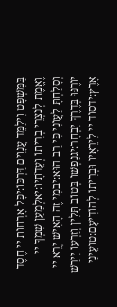בַּמִּשְׁפָּט וִילַמֵּד עֲנָוִים דַּרְכּוֹ:יכָּל אָרְחוֹת יי חֶסֶד וֶאֱמֶת לְנֹצְרֵי בְרִיתוֹ וְעֵדֹתָיו:יאלְמַעַן שִׁמְךָ יי וְסָלַחְתָּ לַעֲוֹנִי כִּי רַב הוּא:יבמִי זֶה הָאִישׁ יְרֵא יי יוֹרֶנּוּ בְּדֶרֶךְ יִבְחָר:יגנַפְשׁוֹ בְּטוֹב תָּלִין וְזַרְעוֹ יִירַשׁ אָרֶץ:ידסוֹד יי לִירֵאָיו וּבְרִיתוֹ לְהוֹדִיעָם:טועֵינַי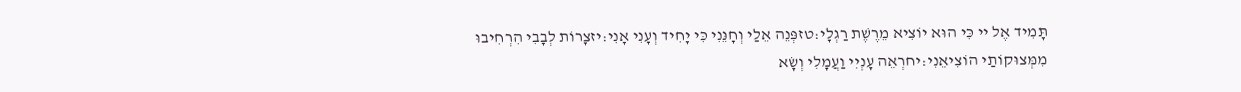תָּמִיד אֶל יי כִּי הוּא יוֹצִיא מֵרֶשֶׁת רַגְלָי:טזפְּנֵה אֵלַי וְחָנֵּנִי כִּי יָחִיד וְעָנִי אָנִי:יזצָרוֹת לְבָבִי הִרְחִיבוּ מִמְּצוּקוֹתַי הוֹצִיאֵנִי:יחרְאֵה עָנְיִי וַעֲמָלִי וְשָׂא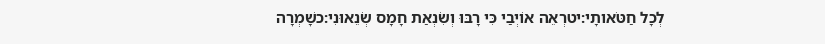לְכָל חַטֹּאותָי:יטרְאֵה אוֹיְבַי כִּי רָבּוּ וְשִׂנְאַת חָמָס שְׂנֵאוּנִי:כשָׁמְרָה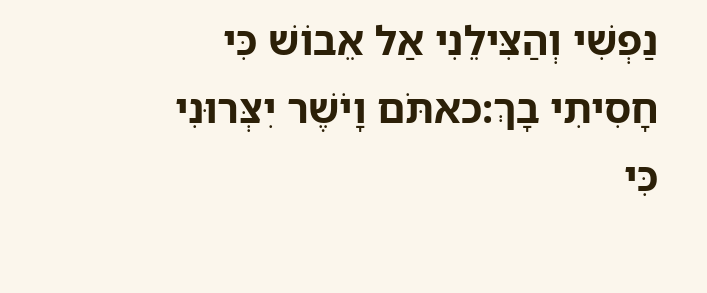נַפְשִׁי וְהַצִּילֵנִי אַל אֵבוֹשׁ כִּי חָסִיתִי בָךְ:כאתֹּם וָיֹשֶׁר יִצְּרוּנִי כִּי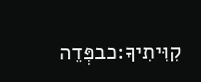קִוִּיתִיךָ:כבפְּדֵה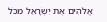אֱלֹהִים אֶת יִשְׂרָאֵל מִכֹּל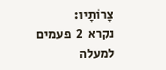צָרוֹתָיו:
נקרא  2  פעמים
למעלה